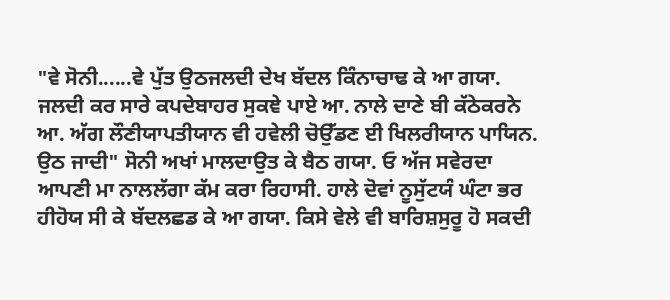"ਵੇ ਸੋਨੀ......ਵੇ ਪੁੱਤ ਉਠਜਲਦੀ ਦੇਖ ਬੱਦਲ ਕਿੰਨਾਚਾਢ ਕੇ ਆ ਗਯਾ. ਜਲਦੀ ਕਰ ਸਾਰੇ ਕਪਦੇਬਾਹਰ ਸੁਕਞੇ ਪਾਏ ਆ. ਨਾਲੇ ਦਾਣੇ ਬੀ ਕੱਠੇਕਰਨੇ ਆ. ਅੱਗ ਲੌਣੀਯਾਪਤੀਯਾਨ ਵੀ ਹਵੇਲੀ ਚੋਉੱਡਣ ਈ ਖਿਲਰੀਯਾਨ ਪਾਯਿਨ. ਉਠ ਜਾਦੀ" ਸੋਨੀ ਅਖਾਂ ਮਾਲਦਾਉਤ ਕੇ ਬੈਠ ਗਯਾ. ਓ ਅੱਜ ਸਵੇਰਦਾ ਆਪਣੀ ਮਾ ਨਾਲਲੱਗਾ ਕੱਮ ਕਰਾ ਰਿਹਾਸੀ. ਹਾਲੇ ਦੋਵਾਂ ਨੂਸੁੱਟਯੰ ਘੰਟਾ ਭਰ ਹੀਹੋਯ ਸੀ ਕੇ ਬੱਦਲਛਡ ਕੇ ਆ ਗਯਾ. ਕਿਸੇ ਵੇਲੇ ਵੀ ਬਾਰਿਸ਼ਸੁਰੂ ਹੋ ਸਕਦੀ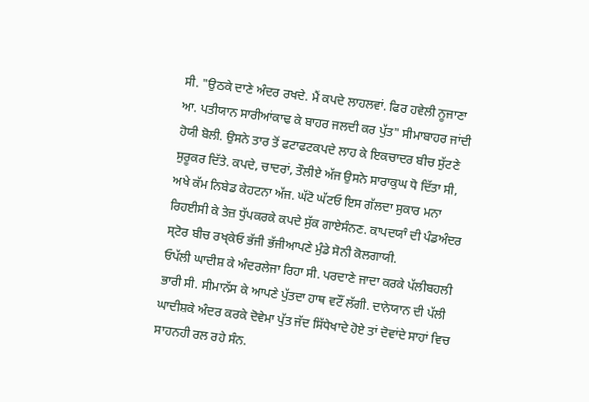ਸੀ. "ਉਠਕੇ ਦਾਣੇ ਅੰਦਰ ਰਖਦੇ. ਮੈਂ ਕਪਦੇ ਲਾਹਲਵਾਂ. ਫਿਰ ਹਵੇਲੀ ਨੂਜਾਣਾ ਆ. ਪਤੀਯਾਨ ਸਾਰੀਆਂਕਾਢ ਕੇ ਬਾਹਰ ਜਲਦੀ ਕਰ ਪੁੱਤ" ਸੀਮਾਬਾਹਰ ਜਾਂਦੀ ਹੋਯੀ ਬੋਲੀ. ਉਸਨੇ ਤਾਰ ਤੋਂ ਫਟਾਫਟਕਪਦੇ ਲਾਹ ਕੇ ਇਕਚਾਦਰ ਬੀਚ ਸੁੱਟਣੇ ਸੁਰੂਕਰ ਦਿੱਤੇ. ਕਪਦੇ, ਚਾਦਰਾਂ, ਤੌਲੀਏ ਅੱਜ ਉਸਨੇ ਸਾਰਾਕੁਘ ਧੋ ਦਿੱਤਾ ਸੀ, ਅਖੇ ਕੱਮ ਨਿਬੇਡ ਕੇਹਟਨਾ ਅੱਜ. ਘੱਟੋ ਘੱਟਓ ਇਸ ਗੱਲਦਾ ਸੁਕਾਰ ਮਨਾ ਰਿਹਈਸੀ ਕੇ ਤੇਜ਼ ਧੁੱਪਕਰਕੇ ਕਪਦੇ ਸੁੱਕ ਗਾਏਸੰਨਣ. ਕਾਪਦਯਾੰ ਦੀ ਪੰਡਅੰਦਰ ਸ੍ਟੋਰ ਬੀਚ ਰਖ੍ਕੇਓ ਭੱਜੀ ਭੱਜੀਆਪਣੇ ਮੁੰਡੇ ਸੋਨੀ ਕੋਲਗਾਯੀ.
ਓਪੱਲੀ ਘਾਦੀਸ਼ ਕੇ ਅੰਦਰਲੇਜਾ ਰਿਹਾ ਸੀ. ਪਰਦਾਣੇ ਜਾਦਾ ਕਰਕੇ ਪੱਲੀਬਹਲੀ ਭਾਰੀ ਸੀ. ਸੀਮਾਨੱਸ ਕੇ ਆਪਣੇ ਪੁੱਤਦਾ ਹਾਥ ਵਟੌਂ ਲੱਗੀ. ਦਾਨੇਯਾਨ ਦੀ ਪੱਲੀ ਘਾਦੀਸ਼ਕੇ ਅੰਦਰ ਕਰਕੇ ਦੋਵੇਮਾ ਪੁੱਤ ਜੱਦ ਸਿੱਧੇਖਾਦੇ ਹੋਏ ਤਾਂ ਦੋਵਾਂਦੇ ਸਾਹਾਂ ਵਿਚ ਸਾਹਨਹੀ ਰਲ ਰਹੇ ਸੰਨ.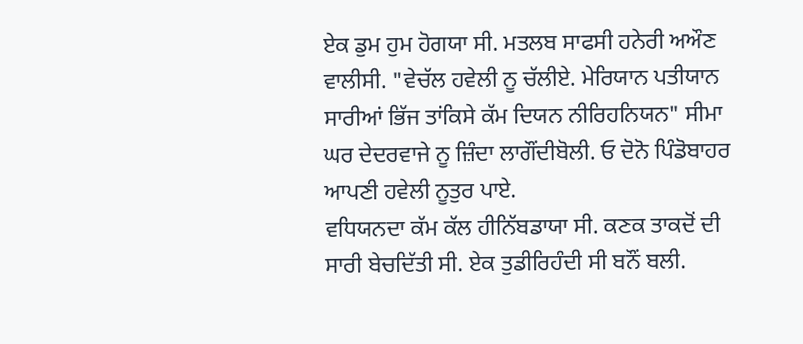ਏਕ ਡੁਮ ਹੁਮ ਹੋਗਯਾ ਸੀ. ਮਤਲਬ ਸਾਫਸੀ ਹਨੇਰੀ ਅਔਣ ਵਾਲੀਸੀ. "ਵੇਚੱਲ ਹਵੇਲੀ ਨੂ ਚੱਲੀਏ. ਮੇਰਿਯਾਨ ਪਤੀਯਾਨ ਸਾਰੀਆਂ ਭਿੱਜ ਤਾਂਕਿਸੇ ਕੱਮ ਦਿਯਨ ਨੀਰਿਹਨਿਯਨ" ਸੀਮਾ ਘਰ ਦੇਦਰਵਾਜੇ ਨੂ ਜ਼ਿੰਦਾ ਲਾਗੌਂਦੀਬੋਲੀ. ਓ ਦੋਨੋ ਪਿੰਡੋਬਾਹਰ ਆਪਣੀ ਹਵੇਲੀ ਨੂਤੁਰ ਪਾਏ.
ਵਧਿਯਨਦਾ ਕੱਮ ਕੱਲ ਹੀਨਿੱਬਡਾਯਾ ਸੀ. ਕਣਕ ਤਾਕਦੋਂ ਦੀ ਸਾਰੀ ਬੇਚਦਿੱਤੀ ਸੀ. ਏਕ ਤੁਡੀਰਿਹੰਦੀ ਸੀ ਬਨੌਂ ਬਲੀ.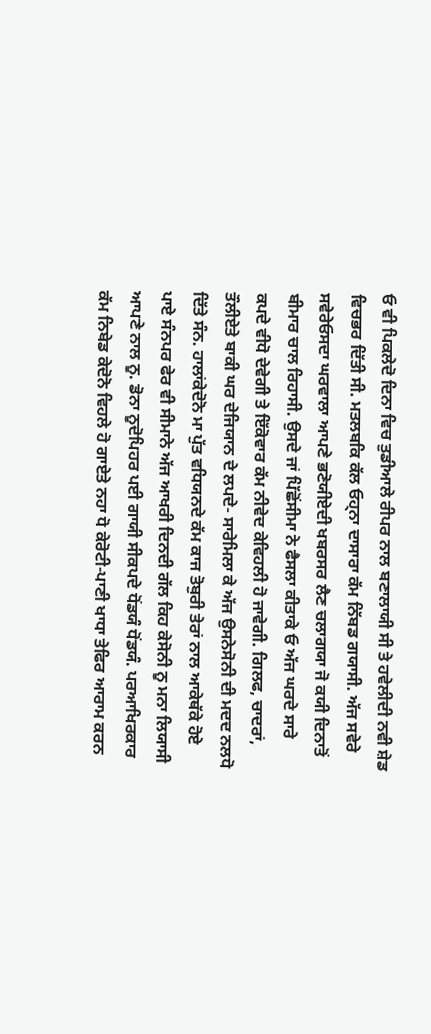ਓ ਵੀ ਪਿਕਲੇਦੋ ਦਿਨਾ ਵਿਚ ਤੁਡੀਆਲੇ ਰੀਪਰ ਨਾਲ ਬਣਾਲਾਯੀ ਸੀ ਤੇ ਹਵੇਲੀਦੀ ਨਵੀ ਸ਼ੇਡ ਵਿਚਭਰ ਦਿੱਤੀ ਸੀ. ਮਤਲਬਕਿ ਕੱਲ ਓਹ੍ਨਾ ਦਾਸਾਰਾ ਕੱਮ ਨਿੱਬਡ ਗਯਾਸੀ. ਅੱਜ ਸਵੇਰੇ ਸਵੇਰੇਓਸਦਾ ਘਰਵਾਲਾ ਆਪਣੇ ਭਣੋਯੀਏਦੀ ਖਬਰਸਰ ਲੈਣ ਚਲਾਗਯਾ ਜੋ ਕਯੀ ਦਿਨਾਤੋਂ ਬੀਮਾਰ ਚਾਲ ਰਿਹਾਸੀ. ਉਸਦੇ ਜਾਂ ਪਿੱਛੋਂਸੀਮਾ ਨੇ ਫੈਸਲਾ ਕੀਤਾਕੇ ਓ ਅੱਜ ਘਰਦੇ ਸਾਰੇ ਕਪਦੇ ਵੀਧੋ ਦੇਵੇਗੀ ਤੇ ਇੱਕੋਵਾਰ ਕੱਮ ਨੀਵੇਦ ਕੇਵਿਹਲੀ ਹੋ ਜਾਵੇਗੀ. ਗਿਲਫ, ਚਾਦਰਾਂ, ਤੌਲੀਏਤੇ ਬਾਕੀ ਘਰ ਦੇਜਿਯਾਨ ਦੇ ਲਪਦੇ- ਸਾਰੇਮਿਲਾ ਕੇ ਅੱਜ ਉਸਨੇਸੋਨੀ ਦੀ ਮਦਦ ਨਲਧੋ ਦਿੱਤੇ ਸੰਨ. ਹਾਲਾਂਕੇਦੋਨੋ ਮਾ ਪੁੱਤ ਵਧਿਯਨਦੇ ਕੱਮ ਕਾਜ ਤੋਬੁਰੀ ਤੇਰਾਂ ਨਾਲ ਆਕੇਥੱਕੇ ਹੋਏ ਪਾਏ ਸੰਨਪਰ ਫੇਰ ਵੀ ਸੀਮਾਨੇ ਅੱਜ ਆਖਰੀ ਦਿਨਦੀ ਗੱਲ ਕਿਹ ਕੇਸੋਨੀ ਨੂ ਮਨਾ ਲਿਯਾਸੀ ਆਪਣੇ ਨਾਲ ਨੂ. ਡੋਨਾ ਨੂਦੋਪਿਹਰ ਪਈ ਗਾਯੀ ਸੀਕਪਦੇ ਧੋਂਡਯੰ ਧੋਂਡਯੰ. ਪਰਆਖਿਰਕਾਰ ਕੱਮ ਨਿਬੇਡ ਕੇਦੋਨੋ ਵਿਹਲੇ ਹੋ ਗਾਏਤੇ ਨਹਾ ਧੋ ਕੇਰੋਟੀ-ਪਾਣੀ ਖਾਧਾ ਤੇਫਿਰ ਆਰਾਮ ਕਰਨ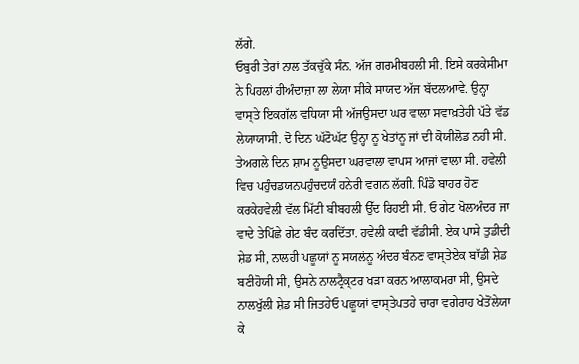ਲੱਗੇ.
ਓਬੁਰੀ ਤੇਰਾਂ ਨਾਲ ਤੱਕਚੁੱਕੇ ਸੰਨ. ਅੱਜ ਗਰਮੀਬਹਲੀ ਸੀ. ਇਸੇ ਕਰਕੇਸੀਮਾ ਨੇ ਪਿਹਲਾਂ ਹੀਅੰਦਾਜ਼ਾ ਲਾ ਲੇਯਾ ਸੀਕੇ ਸਾਯਦ ਅੱਜ ਬੱਦਲਆਵੇ. ਉਨ੍ਹਾ ਵਾਸ੍ਤੇ ਇਕਗੱਲ ਵਧਿਯਾ ਸੀ ਅੱਜਉਸਦਾ ਘਰ ਵਾਲਾ ਸਵਾਖ਼ਤੇਹੀ ਪੱਤੇ ਵੱਡ ਲੇਯਾਯਾਸੀ. ਦੋ ਦਿਨ ਘੱਟੋਘੱਟ ਉਨ੍ਹਾ ਨੂ ਖੇਤਾਂਨੂ ਜਾਂ ਦੀ ਕੋਯੀਲੋਡ ਨਹੀ ਸੀ. ਤੇਅਗਲੇ ਦਿਨ ਸ਼ਾਮ ਨੂਉਸਦਾ ਘਰਵਾਲਾ ਵਾਪਸ ਆਜਾਂ ਵਾਲਾ ਸੀ. ਹਵੇਲੀ ਵਿਚ ਪਹੁੰਚਡਯਨਪਹੁੰਚਦਯੰ ਹਨੇਰੀ ਵਗਨ ਲੱਗੀ. ਪਿੰਡੋ ਬਾਹਰ ਹੋਣ ਕਰਕੇਹਵੇਲੀ ਵੱਲ ਮਿੱਟੀ ਬੀਬਹਲੀ ਉੱਦ ਰਿਹਈ ਸੀ. ਓ ਗੇਟ ਖੋਲਅੰਦਰ ਜਾ ਵਾਦੇ ਤੇਪਿੱਛੇ ਗੇਟ ਬੰਦ ਕਰਦਿੱਤਾ. ਹਵੇਲੀ ਕਾਫੀ ਵੱਡੀਸੀ. ਏਕ ਪਾਸੇ ਤੁਡੀਦੀ ਸ਼ੇਡ ਸੀ, ਨਾਲਹੀ ਪਛੂਯਾਂ ਨੂ ਸਯਲਂਨੂ ਅੰਦਰ ਬੰਨਣ ਵਾਸ੍ਤੇਏਕ ਬਾੱਡੀ ਸ਼ੇਡ ਬਣੀਹੋਯੀ ਸੀ, ਉਸਨੇ ਨਾਲਟ੍ਰੈਕ੍ਟਰ ਖਡ਼ਾ ਕਰਨ ਆਲਾਕਮਰਾ ਸੀ, ਉਸਦੇ ਨਾਲਖੁੱਲੀ ਸ਼ੇਡ ਸੀ ਜਿਤਹੇਓ ਪਛੂਯਾਂ ਵਾਸ੍ਤੇਪਤਹੇ ਚਾਰਾ ਵਗੇਰਾਹ ਖੇਤੋਂਲੇਯਾ ਕੇ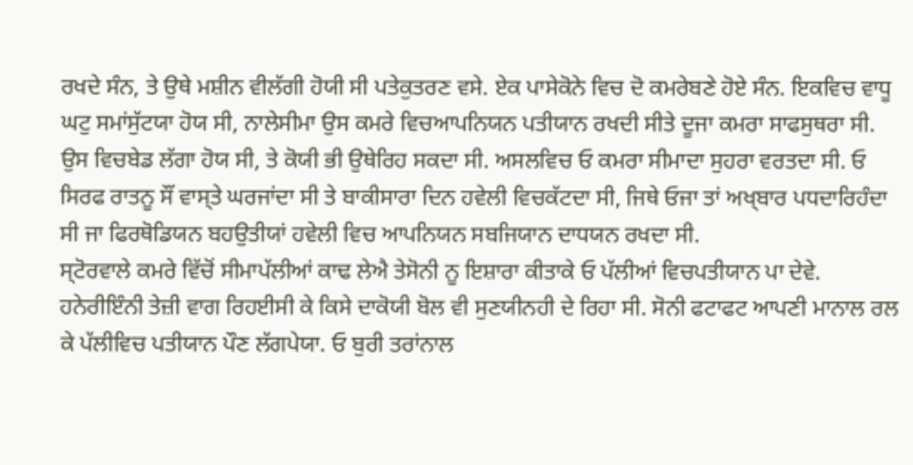ਰਖਦੇ ਸੰਨ, ਤੇ ਉਥੇ ਮਸ਼ੀਨ ਵੀਲੱਗੀ ਹੋਯੀ ਸੀ ਪਤੇਕੁਤਰਣ ਵਸੇ. ਏਕ ਪਾਸੇਕੋਨੇ ਵਿਚ ਦੋ ਕਮਰੇਬਣੇ ਹੋਏ ਸੰਨ. ਇਕਵਿਚ ਵਾਧੂ ਘਟੁ ਸਮਾਂਸੁੱਟਯਾ ਹੋਯ ਸੀ, ਨਾਲੇਸੀਮਾ ਉਸ ਕਮਰੇ ਵਿਚਆਪਨਿਯਨ ਪਤੀਯਾਨ ਰਖਦੀ ਸੀਤੇ ਦੂਜਾ ਕਮਰਾ ਸਾਫਸੁਥਰਾ ਸੀ. ਉਸ ਵਿਚਬੇਡ ਲੱਗਾ ਹੋਯ ਸੀ, ਤੇ ਕੋਯੀ ਭੀ ਉਥੇਰਿਹ ਸਕਦਾ ਸੀ. ਅਸਲਵਿਚ ਓ ਕਮਰਾ ਸੀਮਾਦਾ ਸੁਹਰਾ ਵਰਤਦਾ ਸੀ. ਓ ਸਿਰਫ ਰਾਤਨੂ ਸੌਂ ਵਾਸ੍ਤੇ ਘਰਜਾਂਦਾ ਸੀ ਤੇ ਬਾਕੀਸਾਰਾ ਦਿਨ ਹਵੇਲੀ ਵਿਚਕੱਟਦਾ ਸੀ, ਜਿਥੇ ਓਜਾ ਤਾਂ ਅਖ੍ਬਾਰ ਪਧਦਾਰਿਹੰਦਾ ਸੀ ਜਾ ਫਿਰਥੋਡਿਯਨ ਬਹਉਤੀਯਾਂ ਹਵੇਲੀ ਵਿਚ ਆਪਨਿਯਨ ਸਬਜਿਯਾਨ ਦਾਧਯਨ ਰਖਦਾ ਸੀ.
ਸ੍ਟੋਰਵਾਲੇ ਕਮਰੇ ਵਿੱਚੋਂ ਸੀਮਾਪੱਲੀਆਂ ਕਾਢ ਲੇਐ ਤੇਸੋਨੀ ਨੂ ਇਸ਼ਾਰਾ ਕੀਤਾਕੇ ਓ ਪੱਲੀਆਂ ਵਿਚਪਤੀਯਾਨ ਪਾ ਦੇਵੇ. ਹਨੇਰੀਇੰਨੀ ਤੇਜ਼ੀ ਵਾਗ ਰਿਹਈਸੀ ਕੇ ਕਿਸੇ ਦਾਕੋਯੀ ਬੋਲ ਵੀ ਸੁਣਯੀਨਹੀ ਦੇ ਰਿਹਾ ਸੀ. ਸੋਨੀ ਫਟਾਫਟ ਆਪਣੀ ਮਾਨਾਲ ਰਲ ਕੇ ਪੱਲੀਵਿਚ ਪਤੀਯਾਨ ਪੌਣ ਲੱਗਪੇਯਾ. ਓ ਬੁਰੀ ਤਰਾਂਨਾਲ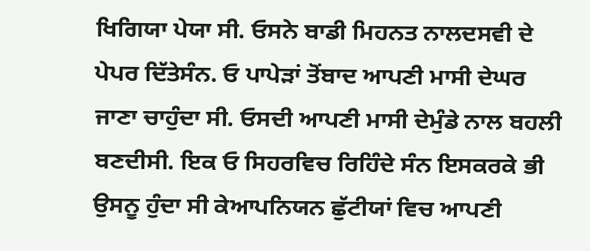ਖਿਗਿਯਾ ਪੇਯਾ ਸੀ. ਓਸਨੇ ਬਾਡੀ ਮਿਹਨਤ ਨਾਲਦਸਵੀ ਦੇ ਪੇਪਰ ਦਿੱਤੇਸੰਨ. ਓ ਪਾਪੇੜਾਂ ਤੋਂਬਾਦ ਆਪਣੀ ਮਾਸੀ ਦੇਘਰ ਜਾਣਾ ਚਾਹੁੰਦਾ ਸੀ. ਓਸਦੀ ਆਪਣੀ ਮਾਸੀ ਦੇਮੁੰਡੇ ਨਾਲ ਬਹਲੀ ਬਣਦੀਸੀ. ਇਕ ਓ ਸਿਹਰਵਿਚ ਰਿਹਿੰਦੇ ਸੰਨ ਇਸਕਰਕੇ ਭੀ ਉਸਨੂ ਹੁੰਦਾ ਸੀ ਕੇਆਪਨਿਯਨ ਛੁੱਟੀਯਾਂ ਵਿਚ ਆਪਣੀ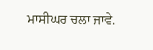ਮਾਸੀਘਰ ਚਲਾ ਜਾਵੇ.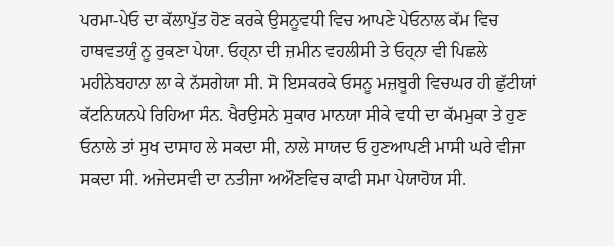ਪਰਮਾ-ਪੇਓ ਦਾ ਕੱਲਾਪੁੱਤ ਹੋਣ ਕਰਕੇ ਉਸਨੂਵਧੀ ਵਿਚ ਆਪਣੇ ਪੇਓਨਾਲ ਕੱਮ ਵਿਚ ਹਾਥਵਤਯੁੰ ਨੂ ਰੁਕਣਾ ਪੇਯਾ. ਓਹ੍ਨਾ ਦੀ ਜ਼ਮੀਨ ਵਹਲੀਸੀ ਤੇ ਓਹ੍ਨਾ ਵੀ ਪਿਛਲੇ ਮਹੀਨੇਬਹਾਨਾ ਲਾ ਕੇ ਨੱਸਗੇਯਾ ਸੀ. ਸੋ ਇਸਕਰਕੇ ਓਸਨੂ ਮਜ਼ਬੂਰੀ ਵਿਚਘਰ ਹੀ ਛੁੱਟੀਯਾਂ ਕੱਟਨਿਯਨਪੇ ਰਿਹਿਆ ਸੰਨ. ਖੈਰਉਸਨੇ ਸੁਕਾਰ ਮਾਨਯਾ ਸੀਕੇ ਵਧੀ ਦਾ ਕੱਮਮੁਕਾ ਤੇ ਹੁਣ ਓਨਾਲੇ ਤਾਂ ਸੁਖ ਦਾਸਾਹ ਲੇ ਸਕਦਾ ਸੀ, ਨਾਲੇ ਸਾਯਦ ਓ ਹੁਣਆਪਣੀ ਮਾਸੀ ਘਰੇ ਵੀਜਾ ਸਕਦਾ ਸੀ. ਅਜੇਦਸਵੀ ਦਾ ਨਤੀਜਾ ਅਔਣਵਿਚ ਕਾਫੀ ਸਮਾ ਪੇਯਾਹੋਯ ਸੀ.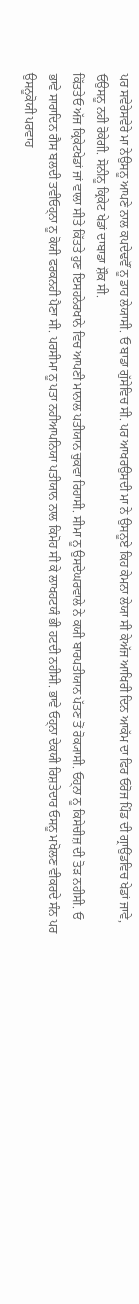ਪਰ ਸਵੇਰੇਸਵੇਰੇ ਮਾ ਨੇਉਸਨੂ ਆਪਣੇ ਨਾਲ ਕਪਦੇਢਵੌਂ ਨੂ ਡਾਹ ਲੇਯਾਸੀ. ਓ ਬਾਡਾ ਗੁੱਸੇਵਿਚ ਸੀ. ਪਰ ਆਖਰਉਸਦੀ ਮਾ ਨੇ ਉਸਨੂਏ ਕਿਹ ਕੇਮਨਾ ਲੇਯਾ ਸੀ ਕੇਅੱਜ ਆਖਿਰੀ ਦਿਨ ਆਕੱਮ ਦਾ ਫਿਰ ਓਰੋਜ ਪਿੰਡ ਦੀ ਗ੍ਰਾਉਂਡਵਿਚ ਖੇਡਾਂ ਜਾਵੇ, ਓਉਸਨੂ ਨਹੀ ਰੋਕੇਗੀ. ਸੋਨੀਨੂ ਕ੍ਰਿਕੇਟ ਖੇਡਾਂ ਦਾਬਾਡਾ ਸ਼ੌਕ ਸੀ.
ਕਿੱਤਤੇਓ ਅੱਜ ਕ੍ਰਿਕੇਟਖੇਡਾਂ ਜਾਂ ਵਾਲਾ ਸੀਤੇ ਕਿੱਤਤੇ ਹੁਣ ਇਸਹਨੇਰਖਾਨੇ ਵਿਚ ਆਪਣੀ ਮਾਨਾਲ ਪਤੀਯਾਨ ਚੁਕਵਾ ਰਿਹਾਸੀ. ਸੀਮਾ ਨੂ ਉਸਦੇਘਰਵਾਲੇ ਨੇ ਕਯੀ ਬਾਰਪਤੀਯਾਨ ਪੱਤਣ ਤੋਂ ਰੋਕ੍ਯਾਸੀ. ਓਹ੍ਨਾ ਨੂ ਕਿਸੇਚੀਜ਼ ਦੀ ਤੋਡ਼ ਨਹੀਸੀ. ਓ ਭਾਵੇ ਸਾਰਾਦਿਨ ਗੈਸ ਬਲਦੀ ਤਵੀਓਹ੍ਨਾ ਨੂ ਕੋਯੀ ਫਰਕਨਹੀ ਪੈਣਾ ਸੀ. ਪਰਸੀਮਾ ਨੂ ਪਤਾ ਨਹੀਆਪਨਿਯਾ ਪਤੀਯਾਨ ਨਾਲ ਕਿਮੋਹ ਸੀ ਕੇ ਲਾਖਹਟਯੰ ਭੀ ਹਟਦੀ ਨਹੀਸੀ. ਭਾਵੇ ਓਹ੍ਨਾ ਦੇਕਯੀ ਰਿਸ਼ਤੇਦਾਰ ਓਸਨੂ ਮਖੋਲਣ ਵੀਕਰਦੇ ਸੰਨ ਪਰ ਉਸਨੂਕੋਯੀ ਪਰਵਾਹ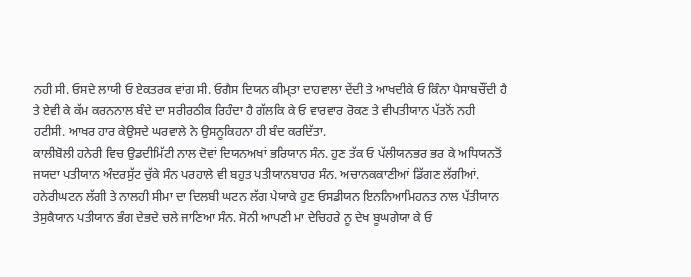ਨਹੀ ਸੀ. ਓਸਦੇ ਲਾਯੀ ਓ ਏਕਤਰਕ ਵਾਂਗ ਸੀ. ਓਗੈਸ ਦਿਯਨ ਕੀਮ੍ਤਾ ਦਾਹਵਾਲਾ ਦੇਂਦੀ ਤੇ ਆਖਦੀਕੇ ਓ ਕਿੰਨਾ ਪੈਸਾਬਚੌਂਦੀ ਹੈ ਤੇ ਏਵੀ ਕੇ ਕੱਮ ਕਰਨਨਾਲ ਬੰਦੇ ਦਾ ਸਰੀਰਠੀਕ ਰਿਹੰਦਾ ਹੈ ਗੱਲਕਿ ਕੇ ਓ ਵਾਰਵਾਰ ਰੋਕਣ ਤੇ ਵੀਪਤੀਯਾਨ ਪੱਤਨੋਂ ਨਹੀ ਹਟੀਸੀ. ਆਖਰ ਹਾਰ ਕੇਉਸਦੇ ਘਰਵਾਲੇ ਨੇ ਉਸਨੂਕਿਹਨਾ ਹੀ ਬੰਦ ਕਰਦਿੱਤਾ.
ਕਾਲੀਬੋਲੀ ਹਨੇਰੀ ਵਿਚ ਉਡਦੀਮਿੱਟੀ ਨਾਲ ਦੋਵਾਂ ਦਿਯਨਅਖਾਂ ਭਰਿਯਾਨ ਸੰਨ. ਹੁਣ ਤੱਕ ਓ ਪੱਲੀਯਨਭਰ ਭਰ ਕੇ ਅਧਿਯਨਤੋਂ ਜਯਦਾ ਪਤੀਯਾਨ ਅੰਦਰਸੁੱਟ ਚੁੱਕੇ ਸੰਨ ਪਰਹਾਲੇ ਵੀ ਬਹੁਤ ਪਤੀਯਾਨਬਾਹਰ ਸੰਨ. ਅਚਾਨਕਕਾਣੀਆਂ ਡਿੱਗਣ ਲੱਗੀਆਂ. ਹਨੇਰੀਘਟਨ ਲੱਗੀ ਤੇ ਨਾਲਹੀ ਸੀਮਾ ਦਾ ਦਿਲਬੀ ਘਟਨ ਲੱਗ ਪੇਯਾਕੇ ਹੁਣ ਓਸਡੀਯਨ ਇਨਨਿਆਮਿਹਨਤ ਨਾਲ ਪੱਤੀਯਾਨ ਤੇਸੁਕੈਯਾਨ ਪਤੀਯਾਨ ਭੰਗ ਦੇਭਦੇ ਚਲੇ ਜਾਣਿਆ ਸੰਨ. ਸੋਨੀ ਆਪਣੀ ਮਾ ਦੇਚਿਹਰੇ ਨੂ ਦੇਖ ਬੂਘਗੇਯਾ ਕੇ ਓ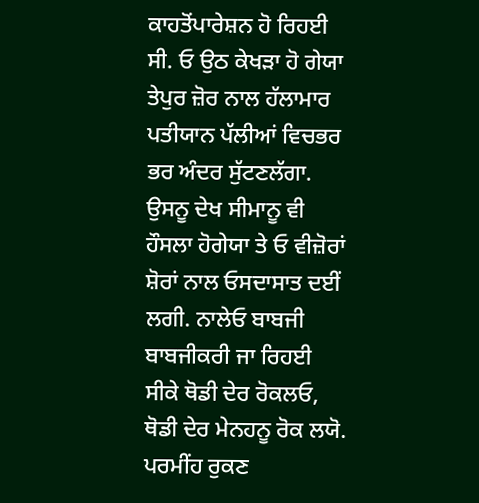ਕਾਹਤੋਂਪਾਰੇਸ਼ਨ ਹੋ ਰਿਹਈ ਸੀ. ਓ ਉਠ ਕੇਖਡ਼ਾ ਹੋ ਗੇਯਾ ਤੇਪੁਰ ਜ਼ੋਰ ਨਾਲ ਹੱਲਾਮਾਰ ਪਤੀਯਾਨ ਪੱਲੀਆਂ ਵਿਚਭਰ ਭਰ ਅੰਦਰ ਸੁੱਟਣਲੱਗਾ. ਉਸਨੂ ਦੇਖ ਸੀਮਾਨੂ ਵੀ ਹੌਸਲਾ ਹੋਗੇਯਾ ਤੇ ਓ ਵੀਜ਼ੋਰਾਂ ਸ਼ੋਰਾਂ ਨਾਲ ਓਸਦਾਸਾਤ ਦਈਂ ਲਗੀ. ਨਾਲੇਓ ਬਾਬਜੀ ਬਾਬਜੀਕਰੀ ਜਾ ਰਿਹਈ ਸੀਕੇ ਥੋਡੀ ਦੇਰ ਰੋਕਲਓ, ਥੋਡੀ ਦੇਰ ਮੇਨਹਨੂ ਰੋਕ ਲਯੋ. ਪਰਮੀਂਹ ਰੁਕਣ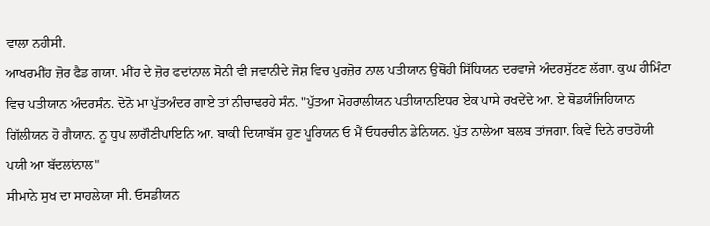ਵਾਲਾ ਨਹੀਸੀ.
ਆਖਰਮੀਂਹ ਜ਼ੋਰ ਫੈਡ ਗਯਾ. ਮੀਂਹ ਦੇ ਜ਼ੋਰ ਫਦਾਂਨਾਲ ਸੋਨੀ ਵੀ ਜਵਾਨੀਦੇ ਜੋਸ਼ ਵਿਚ ਪੁਰਜ਼ੋਰ ਨਾਲ ਪਤੀਯਾਨ ਉਥੋਂਹੀ ਸਿੱਧਿਯਨ ਦਰਵਾਜੇ ਅੰਦਰਸੁੱਟਣ ਲੱਗਾ. ਕੁਘ ਹੀਮਿੰਟਾ ਵਿਚ ਪਤੀਯਾਨ ਅੰਦਰਸੰਨ. ਦੋਨੋ ਮਾ ਪੁੱਤਅੰਦਰ ਗਾਏ ਤਾਂ ਨੀਚਾਢਰਹੇ ਸੰਨ. "ਪੁੱਤਆ ਮੋਹਰਾਲੀਯਨ ਪਤੀਯਾਨਇਧਰ ਏਕ ਪਾਸੇ ਰਖਦੇਂਦੇ ਆ. ਏ ਥੋਡਯੰਜਿਹਿਯਾਨ ਗਿੱਲੀਯਨ ਹੋ ਗੈਯਾਨ. ਨੂ ਧੁਪ ਲਾਗੌਣੀਪਾਇਨਿ ਆ. ਬਾਕੀ ਦਿਯਾਬੱਸ ਹੁਣ ਪੂਰਿਯਨ ਓ ਮੈਂ ਓਧਰਚੀਨ ਡੇਨਿਯਨ. ਪੁੱਤ ਨਾਲੇਆ ਬਲਬ ਤਾਂਜਗਾ. ਕਿਵੇਂ ਦਿਨੇ ਰਾਤਹੋਯੀ ਪਯੀ ਆ ਬੱਦਲਾਂਨਾਲ"
ਸੀਮਾਨੇ ਸੁਖ ਦਾ ਸਾਹਲੇਯਾ ਸੀ. ਓਸਡੀਯਨ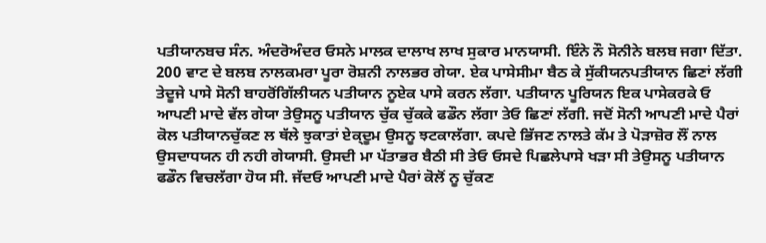ਪਤੀਯਾਨਬਚ ਸੰਨ. ਅੰਦਰੋਅੰਦਰ ਓਸਨੇ ਮਾਲਕ ਦਾਲਾਖ ਲਾਖ ਸੁਕਾਰ ਮਾਨਯਾਸੀ. ਇੰਨੇ ਨੌ ਸੋਨੀਨੇ ਬਲਬ ਜਗਾ ਦਿੱਤਾ. 200 ਵਾਟ ਦੇ ਬਲਬ ਨਾਲਕਮਰਾ ਪੂਰਾ ਰੋਸ਼ਨੀ ਨਾਲਭਰ ਗੇਯਾ. ਏਕ ਪਾਸੇਸੀਮਾ ਬੈਠ ਕੇ ਸੁੱਕੀਯਨਪਤੀਯਾਨ ਛਿਣਾਂ ਲੱਗੀ ਤੇਦੂਜੇ ਪਾਸੇ ਸੋਨੀ ਬਾਹਰੋਂਗਿੱਲੀਯਨ ਪਤੀਯਾਨ ਨੂਏਕ ਪਾਸੇ ਕਰਨ ਲੱਗਾ. ਪਤੀਯਾਨ ਪੂਰਿਯਨ ਇਕ ਪਾਸੇਕਰਕੇ ਓ ਆਪਣੀ ਮਾਦੇ ਵੱਲ ਗੇਯਾ ਤੇਉਸਨੂ ਪਤੀਯਾਨ ਚੁੱਕ ਚੁੱਕਕੇ ਫਡੌਨ ਲੱਗਾ ਤੇਓ ਛਿਣਾਂ ਲੱਗੀ. ਜਦੋਂ ਸੋਨੀ ਆਪਣੀ ਮਾਦੇ ਪੈਰਾਂ ਕੋਲ ਪਤੀਯਾਨਚੁੱਕਣ ਲ ਥੱਲੇ ਝੁਕਾਤਾਂ ਏਕ੍ਦੂਮ ਉਸਨੂ ਝਟਕਾਲੱਗਾ. ਕਪਦੇ ਭਿੱਜਣ ਨਾਲਤੇ ਕੱਮ ਤੇ ਪੋੜਾਜ਼ੋਰ ਲੌਂ ਨਾਲ ਉਸਦਾਧਯਨ ਹੀ ਨਹੀ ਗੇਯਾਸੀ. ਉਸਦੀ ਮਾ ਪੱਤਾਭਰ ਬੈਠੀ ਸੀ ਤੇਓ ਓਸਦੇ ਪਿਛਲੇਪਾਸੇ ਖਡ਼ਾ ਸੀ ਤੇਉਸਨੂ ਪਤੀਯਾਨ ਫਡੌਨ ਵਿਚਲੱਗਾ ਹੋਯ ਸੀ. ਜੱਦਓ ਆਪਣੀ ਮਾਦੇ ਪੈਰਾਂ ਕੋਲੋਂ ਨੂ ਚੁੱਕਣ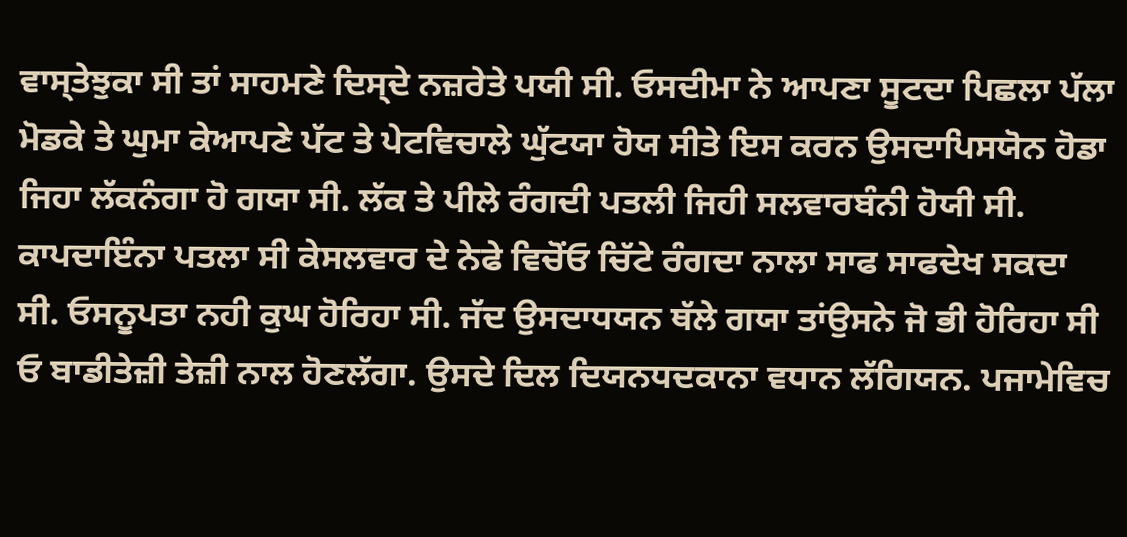ਵਾਸ੍ਤੇਝੁਕਾ ਸੀ ਤਾਂ ਸਾਹਮਣੇ ਦਿਸ੍ਦੇ ਨਜ਼ਰੇਤੇ ਪਯੀ ਸੀ. ਓਸਦੀਮਾ ਨੇ ਆਪਣਾ ਸੂਟਦਾ ਪਿਛਲਾ ਪੱਲਾ ਮੋਡਕੇ ਤੇ ਘੁਮਾ ਕੇਆਪਣੇ ਪੱਟ ਤੇ ਪੇਟਵਿਚਾਲੇ ਘੁੱਟਯਾ ਹੋਯ ਸੀਤੇ ਇਸ ਕਰਨ ਉਸਦਾਪਿਸਯੋਨ ਹੋਡਾ ਜਿਹਾ ਲੱਕਨੰਗਾ ਹੋ ਗਯਾ ਸੀ. ਲੱਕ ਤੇ ਪੀਲੇ ਰੰਗਦੀ ਪਤਲੀ ਜਿਹੀ ਸਲਵਾਰਬੰਨੀ ਹੋਯੀ ਸੀ. ਕਾਪਦਾਇੰਨਾ ਪਤਲਾ ਸੀ ਕੇਸਲਵਾਰ ਦੇ ਨੇਫੇ ਵਿਚੋਂਓ ਚਿੱਟੇ ਰੰਗਦਾ ਨਾਲਾ ਸਾਫ ਸਾਫਦੇਖ ਸਕਦਾ ਸੀ. ਓਸਨੂਪਤਾ ਨਹੀ ਕੁਘ ਹੋਰਿਹਾ ਸੀ. ਜੱਦ ਉਸਦਾਧਯਨ ਥੱਲੇ ਗਯਾ ਤਾਂਉਸਨੇ ਜੋ ਭੀ ਹੋਰਿਹਾ ਸੀ ਓ ਬਾਡੀਤੇਜ਼ੀ ਤੇਜ਼ੀ ਨਾਲ ਹੋਣਲੱਗਾ. ਉਸਦੇ ਦਿਲ ਦਿਯਨਧਦਕਾਨਾ ਵਧਾਨ ਲੱਗਿਯਨ. ਪਜਾਮੇਵਿਚ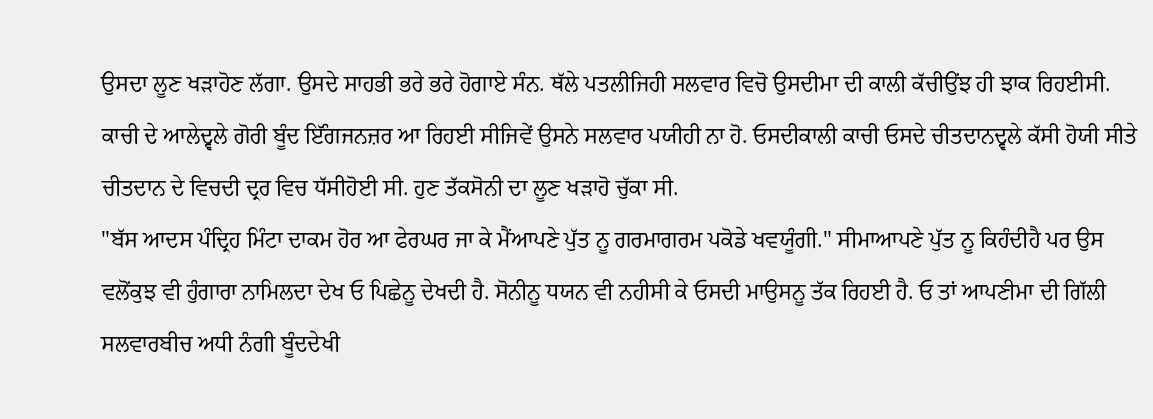ਉਸਦਾ ਲੂਣ ਖਡ਼ਾਹੋਣ ਲੱਗਾ. ਉਸਦੇ ਸਾਹਭੀ ਭਰੇ ਭਰੇ ਹੋਗਾਏ ਸੰਨ. ਥੱਲੇ ਪਤਲੀਜਿਹੀ ਸਲਵਾਰ ਵਿਚੋ ਉਸਦੀਮਾ ਦੀ ਕਾਲੀ ਕੱਚੀਉਂਝ ਹੀ ਝਾਕ ਰਿਹਈਸੀ. ਕਾਚੀ ਦੇ ਆਲੇਦ੍ਵਲੇ ਗੋਰੀ ਬੂੰਦ ਇੱੰਗਜਨਜ਼ਰ ਆ ਰਿਹਈ ਸੀਜਿਵੇਂ ਉਸਨੇ ਸਲਵਾਰ ਪਯੀਹੀ ਨਾ ਹੋ. ਓਸਦੀਕਾਲੀ ਕਾਚੀ ਓਸਦੇ ਚੀਤਦਾਨਦ੍ਵਲੇ ਕੱਸੀ ਹੋਯੀ ਸੀਤੇ ਚੀਤਦਾਨ ਦੇ ਵਿਚਦੀ ਦ੍ਰਰ ਵਿਚ ਧੱਸੀਹੋਈ ਸੀ. ਹੁਣ ਤੱਕਸੋਨੀ ਦਾ ਲੂਣ ਖਡ਼ਾਹੋ ਚੁੱਕਾ ਸੀ.
"ਬੱਸ ਆਦਸ ਪੰਦ੍ਰਿਹ ਮਿੰਟਾ ਦਾਕਮ ਹੋਰ ਆ ਫੇਰਘਰ ਜਾ ਕੇ ਮੈਂਆਪਣੇ ਪੁੱਤ ਨੂ ਗਰਮਾਗਰਮ ਪਕੋਡੇ ਖਵਯੂੰਗੀ." ਸੀਮਾਆਪਣੇ ਪੁੱਤ ਨੂ ਕਿਹੰਦੀਹੈ ਪਰ ਉਸ ਵਲੋਂਕੁਝ ਵੀ ਹੁੰਗਾਰਾ ਨਾਮਿਲਦਾ ਦੇਖ ਓ ਪਿਛੇਨੂ ਦੇਖਦੀ ਹੈ. ਸੋਨੀਨੂ ਧਯਨ ਵੀ ਨਹੀਸੀ ਕੇ ਓਸਦੀ ਮਾਉਸਨੂ ਤੱਕ ਰਿਹਈ ਹੈ. ਓ ਤਾਂ ਆਪਣੀਮਾ ਦੀ ਗਿੱਲੀ ਸਲਵਾਰਬੀਚ ਅਧੀ ਨੰਗੀ ਬੂੰਦਦੇਖੀ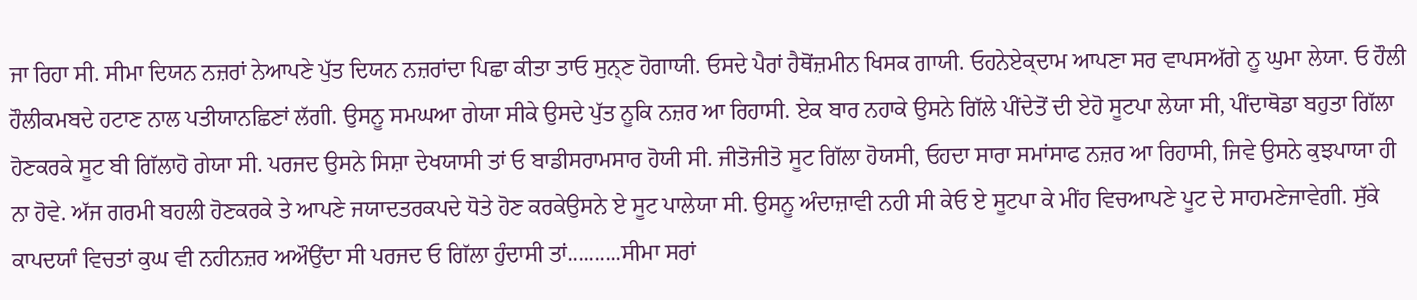ਜਾ ਰਿਹਾ ਸੀ. ਸੀਮਾ ਦਿਯਨ ਨਜ਼ਰਾਂ ਨੇਆਪਣੇ ਪੁੱਤ ਦਿਯਨ ਨਜ਼ਰਾਂਦਾ ਪਿਛਾ ਕੀਤਾ ਤਾਓ ਸੁਨ੍ਣ ਹੋਗਾਯੀ. ਓਸਦੇ ਪੈਰਾਂ ਹੈਥੋਂਜ਼ਮੀਨ ਖਿਸਕ ਗਾਯੀ. ਓਹਨੇਏਕ੍ਦਾਮ ਆਪਣਾ ਸਰ ਵਾਪਸਅੱਗੇ ਨੂ ਘੁਮਾ ਲੇਯਾ. ਓ ਹੌਲੀ ਹੌਲੀਕਮਬਦੇ ਹਟਾਣ ਨਾਲ ਪਤੀਯਾਨਛਿਣਾਂ ਲੱਗੀ. ਉਸਨੂ ਸਮਘਆ ਗੇਯਾ ਸੀਕੇ ਉਸਦੇ ਪੁੱਤ ਨੂਕਿ ਨਜ਼ਰ ਆ ਰਿਹਾਸੀ. ਏਕ ਬਾਰ ਨਹਾਕੇ ਉਸਨੇ ਗਿੱਲੇ ਪੀਂਦੇਤੋਂ ਦੀ ਏਹੋ ਸੂਟਪਾ ਲੇਯਾ ਸੀ, ਪੀਂਦਾਥੋਡਾ ਬਹੁਤਾ ਗਿੱਲਾ ਹੋਣਕਰਕੇ ਸੂਟ ਬੀ ਗਿੱਲਾਹੋ ਗੇਯਾ ਸੀ. ਪਰਜਦ ਉਸਨੇ ਸਿਸ਼ਾ ਦੇਖਯਾਸੀ ਤਾਂ ਓ ਬਾਡੀਸਰਾਮਸਾਰ ਹੋਯੀ ਸੀ. ਜੀਤੋਜੀਤੋ ਸੂਟ ਗਿੱਲਾ ਹੋਯਸੀ, ਓਹਦਾ ਸਾਰਾ ਸਮਾਂਸਾਫ ਨਜ਼ਰ ਆ ਰਿਹਾਸੀ, ਜਿਵੇ ਉਸਨੇ ਕੁਝਪਾਯਾ ਹੀ ਨਾ ਹੋਵੇ. ਅੱਜ ਗਰਮੀ ਬਹਲੀ ਹੋਣਕਰਕੇ ਤੇ ਆਪਣੇ ਜਯਾਦਤਰਕਪਦੇ ਧੋਤੇ ਹੋਣ ਕਰਕੇਉਸਨੇ ਏ ਸੂਟ ਪਾਲੇਯਾ ਸੀ. ਉਸਨੂ ਅੰਦਾਜ਼ਾਵੀ ਨਹੀ ਸੀ ਕੇਓ ਏ ਸੂਟਪਾ ਕੇ ਮੀਂਹ ਵਿਚਆਪਣੇ ਪੂਟ ਦੇ ਸਾਹਮਣੇਜਾਵੇਗੀ. ਸੁੱਕੇ ਕਾਪਦਯਾੰ ਵਿਚਤਾਂ ਕੁਘ ਵੀ ਨਹੀਨਜ਼ਰ ਅਔਉਂਦਾ ਸੀ ਪਰਜਦ ਓ ਗਿੱਲਾ ਹੁੰਦਾਸੀ ਤਾਂ..........ਸੀਮਾ ਸਰਾਂ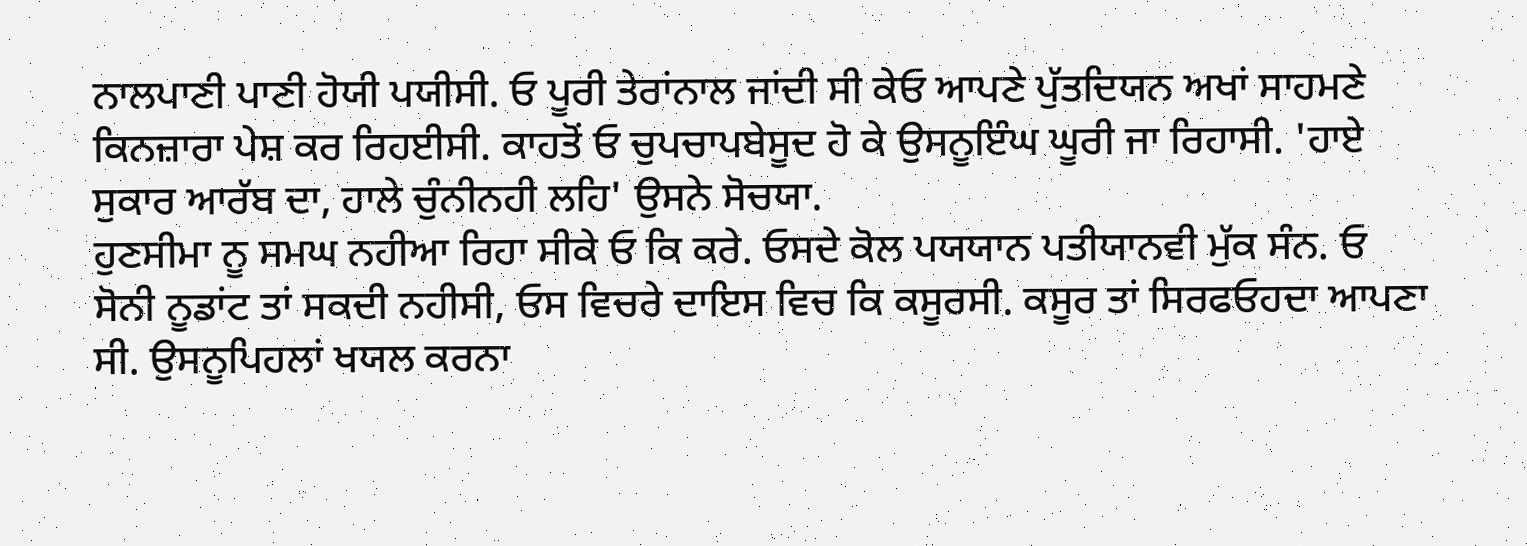ਨਾਲਪਾਣੀ ਪਾਣੀ ਹੋਯੀ ਪਯੀਸੀ. ਓ ਪੂਰੀ ਤੇਰਾਂਨਾਲ ਜਾਂਦੀ ਸੀ ਕੇਓ ਆਪਣੇ ਪੁੱਤਦਿਯਨ ਅਖਾਂ ਸਾਹਮਣੇ ਕਿਨਜ਼ਾਰਾ ਪੇਸ਼ ਕਰ ਰਿਹਈਸੀ. ਕਾਹਤੋਂ ਓ ਚੁਪਚਾਪਬੇਸੂਦ ਹੋ ਕੇ ਉਸਨੂਇੰਘ ਘੂਰੀ ਜਾ ਰਿਹਾਸੀ. 'ਹਾਏ ਸੁਕਾਰ ਆਰੱਬ ਦਾ, ਹਾਲੇ ਚੁੰਨੀਨਹੀ ਲਹਿ' ਉਸਨੇ ਸੋਚਯਾ.
ਹੁਣਸੀਮਾ ਨੂ ਸਮਘ ਨਹੀਆ ਰਿਹਾ ਸੀਕੇ ਓ ਕਿ ਕਰੇ. ਓਸਦੇ ਕੋਲ ਪਯਯਾਨ ਪਤੀਯਾਨਵੀ ਮੁੱਕ ਸੰਨ. ਓ ਸੋਨੀ ਨੂਡਾਂਟ ਤਾਂ ਸਕਦੀ ਨਹੀਸੀ, ਓਸ ਵਿਚਰੇ ਦਾਇਸ ਵਿਚ ਕਿ ਕਸੂਰਸੀ. ਕਸੂਰ ਤਾਂ ਸਿਰਫਓਹਦਾ ਆਪਣਾ ਸੀ. ਉਸਨੂਪਿਹਲਾਂ ਖਯਲ ਕਰਨਾ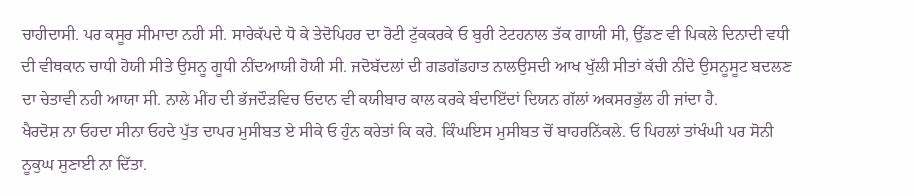ਚਾਹੀਦਾਸੀ. ਪਰ ਕਸੂਰ ਸੀਮਾਦਾ ਨਹੀ ਸੀ. ਸਾਰੇਕੱਪਦੇ ਧੋ ਕੇ ਤੇਦੋਪਿਹਰ ਦਾ ਰੋਟੀ ਟੁੱਕਕਰਕੇ ਓ ਬੁਰੀ ਟੇਟਹਨਾਲ ਤੱਕ ਗਾਯੀ ਸੀ, ਉੱਡਣ ਵੀ ਪਿਕਲੇ ਦਿਨਾਦੀ ਵਧੀ ਦੀ ਵੀਥਕਾਨ ਚਾਧੀ ਹੋਯੀ ਸੀਤੇ ਉਸਨੂ ਗੂਧੀ ਨੀਂਦਆਯੀ ਹੋਯੀ ਸੀ. ਜਦੋਬੱਦਲਾਂ ਦੀ ਗਡਗੱਡਹਾਤ ਨਾਲਉਸਦੀ ਆਖ ਖੁੱਲੀ ਸੀਤਾਂ ਕੱਚੀ ਨੀਂਦੇ ਉਸਨੂਸੂਟ ਬਦਲਣ ਦਾ ਚੇਤਾਵੀ ਨਹੀ ਆਯਾ ਸੀ. ਨਾਲੇ ਮੀਂਹ ਦੀ ਭੱਜਦੌਡ਼ਵਿਚ ਓਦਾਨ ਵੀ ਕਯੀਬਾਰ ਕਾਲ ਕਰਕੇ ਬੰਦਾਇੱਦਾਂ ਦਿਯਨ ਗੱਲਾਂ ਅਕਸਰਭੁੱਲ ਹੀ ਜਾਂਦਾ ਹੈ.
ਖੈਰਦੋਸ਼ ਨਾ ਓਹਦਾ ਸੀਨਾ ਓਹਦੇ ਪੁੱਤ ਦਾਪਰ ਮੁਸੀਬਤ ਏ ਸੀਕੇ ਓ ਹੁੰਨ ਕਰੇਤਾਂ ਕਿ ਕਰੇ. ਕਿੰਘਇਸ ਮੁਸੀਬਤ ਚੋਂ ਬਾਹਰਨਿੱਕਲੇ. ਓ ਪਿਹਲਾਂ ਤਾਂਖੰਘੀ ਪਰ ਸੋਨੀ ਨੂਕੁਘ ਸੁਣਾਈ ਨਾ ਦਿੱਤਾ.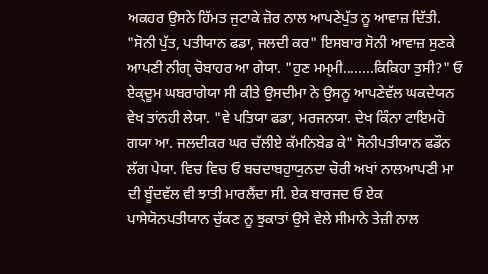ਅਕਹਰ ਉਸਨੇ ਹਿੱਮਤ ਜੁਟਾਕੇ ਜ਼ੋਰ ਨਾਲ ਆਪਣੇਪੁੱਤ ਨੂ ਆਵਾਜ਼ ਦਿੱਤੀ. "ਸੋਨੀ ਪੁੱਤ, ਪਤੀਯਾਨ ਫਡਾ, ਜਲਦੀ ਕਰ" ਇਸਬਾਰ ਸੋਨੀ ਆਵਾਜ਼ ਸੁਣਕੇ ਆਪਣੀ ਨੀਗ੍ ਚੋਬਾਹਰ ਆ ਗੇਯਾ. "ਹੁਣ ਮਮ੍ਮੀ........ਕਿਕਿਹਾ ਤੁਸੀ?" ਓ ਏਕ੍ਦੂਮ ਘਬਰਾਗੇਯਾ ਸੀ ਕੀਤੇ ਉਸਦੀਮਾ ਨੇ ਉਸਨੂ ਆਪਣੇਵੱਲ ਘਕਦੇਯਨ ਵੇਖ ਤਾਂਨਹੀ ਲੇਯਾ. "ਵੇ ਪਤਿਯਾ ਫਡਾ, ਮਰਜਨਯਾ. ਦੇਖ ਕਿੰਨਾ ਟਾਇਮਹੋ ਗਯਾ ਆ. ਜਲਦੀਕਰ ਘਰ ਚੱਲੀਏ ਕੱਮਨਿਬੇਡ ਕੇ" ਸੋਨੀਪਤੀਯਾਨ ਫਡੌਨ ਲੱਗ ਪੇਯਾ. ਵਿਚ ਵਿਚ ਓ ਬਚਦਾਬਹੁਾਯੁਨਦਾ ਚੋਰੀ ਅਖਾਂ ਨਾਲਆਪਣੀ ਮਾ ਦੀ ਬੂੰਦਵੱਲ ਵੀ ਝਾਤੀ ਮਾਰਲੈਂਦਾ ਸੀ. ਏਕ ਬਾਰਜਦ ਓ ਏਕ ਪਾਸੇਯੋਨਪਤੀਯਾਨ ਚੁੱਕਣ ਨੂ ਝੁਕਾਤਾਂ ਉਸੇ ਵੇਲੇ ਸੀਮਾਨੇ ਤੇਜ਼ੀ ਨਾਲ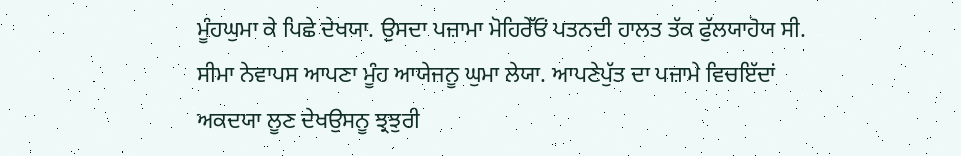ਮੂੰਹਘੁਮਾ ਕੇ ਪਿਛੇ ਦੇਖਯਾ. ਉਸਦਾ ਪਜ਼ਾਮਾ ਮੋਹਿਰੇੱਓਂ ਪਤਨਦੀ ਹਾਲਤ ਤੱਕ ਫੁੱਲਯਾਹੋਯ ਸੀ. ਸੀਮਾ ਨੇਵਾਪਸ ਆਪਣਾ ਮੂੰਹ ਆਯੇਜਨੂ ਘੁਮਾ ਲੇਯਾ. ਆਪਣੇਪੁੱਤ ਦਾ ਪਜ਼ਾਮੇ ਵਿਚਇੱਦਾਂ ਅਕਦਯਾ ਲੂਣ ਦੇਖਉਸਨੂ ਝ੍ਰਝੁਰੀ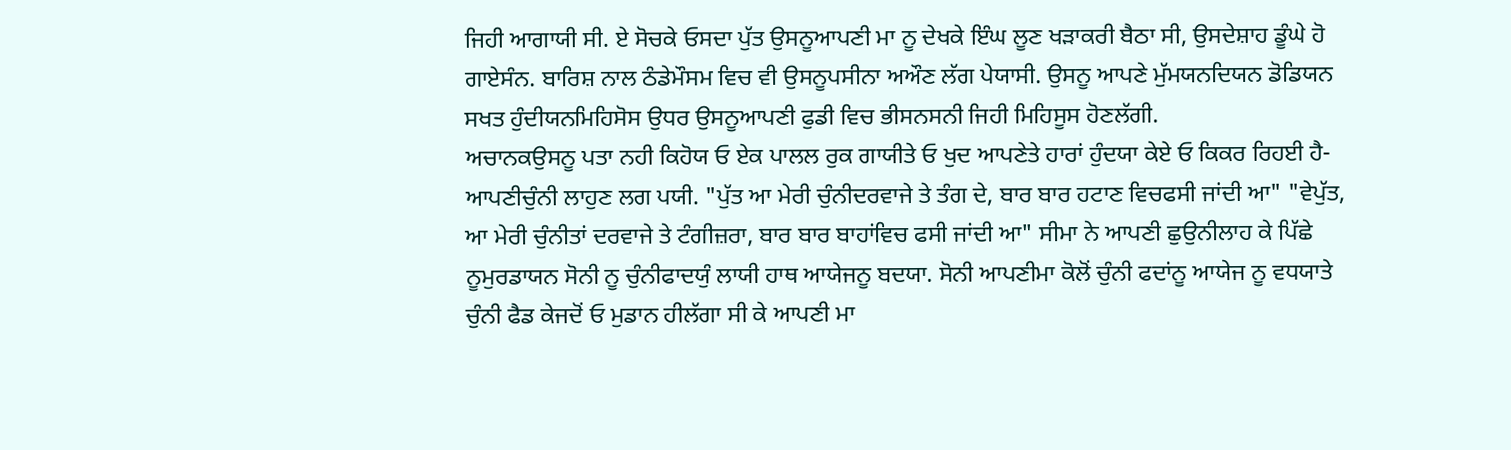ਜਿਹੀ ਆਗਾਯੀ ਸੀ. ਏ ਸੋਚਕੇ ਓਸਦਾ ਪੁੱਤ ਉਸਨੂਆਪਣੀ ਮਾ ਨੂ ਦੇਖਕੇ ਇੰਘ ਲੂਣ ਖਡ਼ਾਕਰੀ ਬੈਠਾ ਸੀ, ਉਸਦੇਸ਼ਾਹ ਡੂੰਘੇ ਹੋ ਗਾਏਸੰਨ. ਬਾਰਿਸ਼ ਨਾਲ ਠੰਡੇਮੌਸਮ ਵਿਚ ਵੀ ਉਸਨੂਪਸੀਨਾ ਅਔਣ ਲੱਗ ਪੇਯਾਸੀ. ਉਸਨੂ ਆਪਣੇ ਮੁੱਮਯਨਦਿਯਨ ਡੋਡਿਯਨ ਸਖਤ ਹੁੰਦੀਯਨਮਿਹਿਸੋਸ ਉਧਰ ਉਸਨੂਆਪਣੀ ਫੁਡੀ ਵਿਚ ਭੀਸਨਸਨੀ ਜਿਹੀ ਮਿਹਿਸੂਸ ਹੋਣਲੱਗੀ.
ਅਚਾਨਕਉਸਨੂ ਪਤਾ ਨਹੀ ਕਿਹੋਯ ਓ ਏਕ ਪਾਲਲ ਰੁਕ ਗਾਯੀਤੇ ਓ ਖੁਦ ਆਪਣੇਤੇ ਹਾਰਾਂ ਹੁੰਦਯਾ ਕੇਏ ਓ ਕਿਕਰ ਰਿਹਈ ਹੈ-ਆਪਣੀਚੁੰਨੀ ਲਾਹੁਣ ਲਗ ਪਯੀ. "ਪੁੱਤ ਆ ਮੇਰੀ ਚੁੰਨੀਦਰਵਾਜੇ ਤੇ ਤੰਗ ਦੇ, ਬਾਰ ਬਾਰ ਹਟਾਣ ਵਿਚਫਸੀ ਜਾਂਦੀ ਆ" "ਵੇਪੁੱਤ, ਆ ਮੇਰੀ ਚੁੰਨੀਤਾਂ ਦਰਵਾਜੇ ਤੇ ਟੰਗੀਜ਼ਰਾ, ਬਾਰ ਬਾਰ ਬਾਹਾਂਵਿਚ ਫਸੀ ਜਾਂਦੀ ਆ" ਸੀਮਾ ਨੇ ਆਪਣੀ ਛੁਉਨੀਲਾਹ ਕੇ ਪਿੱਛੇ ਨੂਮੁਰਡਾਯਨ ਸੋਨੀ ਨੂ ਚੁੰਨੀਫਾਦਯੁੰ ਲਾਯੀ ਹਾਥ ਆਯੇਜਨੂ ਬਦਯਾ. ਸੋਨੀ ਆਪਣੀਮਾ ਕੋਲੋਂ ਚੁੰਨੀ ਫਦਾਂਨੂ ਆਯੇਜ ਨੂ ਵਧਯਾਤੇ ਚੁੰਨੀ ਫੈਡ ਕੇਜਦੋਂ ਓ ਮੁਡਾਨ ਹੀਲੱਗਾ ਸੀ ਕੇ ਆਪਣੀ ਮਾ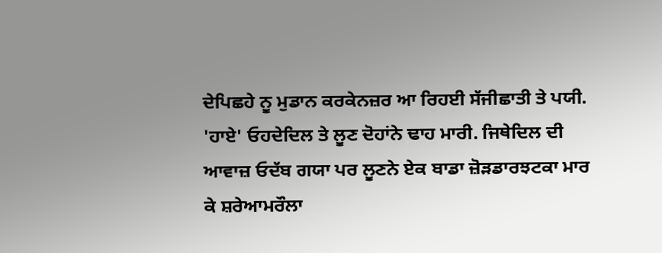ਦੇਪਿਛਹੇ ਨੂ ਮੁਡਾਨ ਕਰਕੇਨਜ਼ਰ ਆ ਰਿਹਈ ਸੱਜੀਛਾਤੀ ਤੇ ਪਯੀ.
'ਹਾਏ' ਓਹਦੇਦਿਲ ਤੇ ਲੂਣ ਦੋਹਾਂਨੇ ਢਾਹ ਮਾਰੀ. ਜਿਥੇਦਿਲ ਦੀ ਆਵਾਜ਼ ਓਦੱਬ ਗਯਾ ਪਰ ਲੂਣਨੇ ਏਕ ਬਾਡਾ ਜ਼ੋੜਡਾਰਝਟਕਾ ਮਾਰ ਕੇ ਸ਼ਰੇਆਮਰੌਲਾ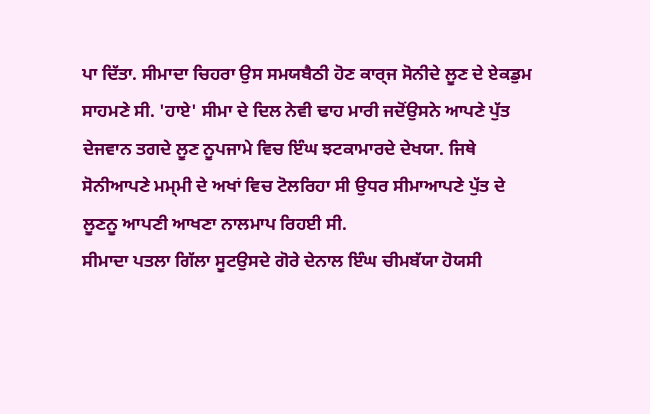ਪਾ ਦਿੱਤਾ. ਸੀਮਾਦਾ ਚਿਹਰਾ ਉਸ ਸਮਯਬੈਠੀ ਹੋਣ ਕਾਰ੍ਜ ਸੋਨੀਦੇ ਲੂਣ ਦੇ ਏਕਡੁਮ ਸਾਹਮਣੇ ਸੀ. 'ਹਾਏ' ਸੀਮਾ ਦੇ ਦਿਲ ਨੇਵੀ ਢਾਹ ਮਾਰੀ ਜਦੋਂਉਸਨੇ ਆਪਣੇ ਪੁੱਤ ਦੇਜਵਾਨ ਤਗਦੇ ਲੂਣ ਨੂਪਜਾਮੇ ਵਿਚ ਇੰਘ ਝਟਕਾਮਾਰਦੇ ਦੇਖਯਾ. ਜਿਥੇ ਸੋਨੀਆਪਣੇ ਮਮ੍ਮੀ ਦੇ ਅਖਾਂ ਵਿਚ ਟੋਲਰਿਹਾ ਸੀ ਉਧਰ ਸੀਮਾਆਪਣੇ ਪੁੱਤ ਦੇ ਲੂਣਨੂ ਆਪਣੀ ਆਖਣਾ ਨਾਲਮਾਪ ਰਿਹਈ ਸੀ.
ਸੀਮਾਦਾ ਪਤਲਾ ਗਿੱਲਾ ਸੂਟਉਸਦੇ ਗੋਰੇ ਦੇਨਾਲ ਇੰਘ ਚੀਮਬੱਯਾ ਹੋਯਸੀ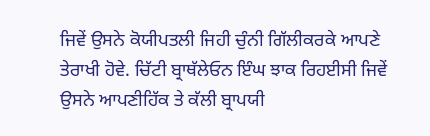ਜਿਵੇਂ ਉਸਨੇ ਕੋਯੀਪਤਲੀ ਜਿਹੀ ਚੁੰਨੀ ਗਿੱਲੀਕਰਕੇ ਆਪਣੇ ਤੇਰਾਖੀ ਹੋਵੇ. ਚਿੱਟੀ ਬ੍ਰਾਥੱਲੇਓਨ ਇੰਘ ਝਾਕ ਰਿਹਈਸੀ ਜਿਵੇਂ ਉਸਨੇ ਆਪਣੀਹਿੱਕ ਤੇ ਕੱਲੀ ਬ੍ਰਾਪਯੀ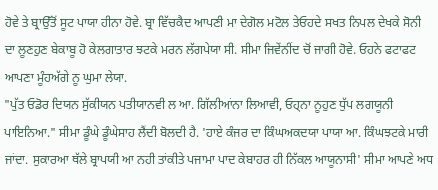ਹੋਵੇ ਤੇ ਬ੍ਰਾਉੱਤੋਂ ਸੂਟ ਪਾਯਾ ਹੀਨਾ ਹੋਵੇ. ਬ੍ਰਾ ਵਿੱਚਕੈਦ ਆਪਣੀ ਮਾ ਦੇਗੋਲ ਮਟੋਲ ਤੇਓਹਦੇ ਸਖਤ ਨਿਪਲ ਦੇਖਕੇ ਸੋਨੀ ਦਾ ਲੂਣਹੁਣ ਬੇਕਾਬੂ ਹੋ ਕੇਲਗਾਤਾਰ ਝਟਕੇ ਮਰਨ ਲੱਗਪੇਯਾ ਸੀ. ਸੀਮਾ ਜਿਵੇਂਨੀਂਦ ਚੋਂ ਜਾਗੀ ਹੋਵੇ. ਓਹਨੇ ਫਟਾਫਟ ਆਪਣਾ ਮੂੰਹਅੱਗੇ ਨੂ ਘੁਮਾ ਲੇਯਾ.
"ਪੁੱਤ ਓਡੋਰ ਦਿਯਨ ਸੁੱਕੀਯਨ ਪਤੀਯਾਨਵੀ ਲ ਆ. ਗਿੱਲੀਆਂਨਾ ਲਿਆਵੀ, ਓਹ੍ਨਾ ਨੂਹੁਣ ਧੁੱਪ ਲਗਯੂਨੀ ਪਾਇਨਿਆ." ਸੀਮਾ ਡੂੰਘੇ ਡੂੰਘੇਸਾਹ ਲੈਂਦੀ ਬੋਲਦੀ ਹੈ. 'ਹਾਏ ਕੰਜਰ ਦਾ ਕਿੰਘਅਕਦਯਾ ਪਾਯਾ ਆ. ਕਿੰਘਝਟਕੇ ਮਾਰੀ ਜਾਂਦਾ. ਸੁਕਾਰਆ ਥੱਲੇ ਬ੍ਰਾਪਯੀ ਆ ਨਹੀ ਤਾਂਕੀਤੇ ਪਜਾਮਾ ਪਾਦ ਕੇਬਾਹਰ ਹੀ ਨਿੱਕਲ ਆਯੂਨਾਸੀ' ਸੀਮਾ ਆਪਣੇ ਅਧ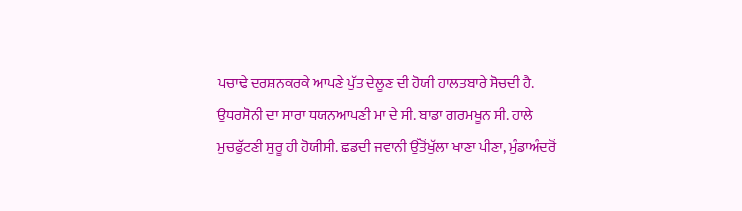ਪਚਾਢੇ ਦਰਸ਼ਨਕਰਕੇ ਆਪਣੇ ਪੁੱਤ ਦੇਲੂਣ ਦੀ ਹੋਯੀ ਹਾਲਤਬਾਰੇ ਸੋਚਦੀ ਹੈ. ਉਧਰਸੋਨੀ ਦਾ ਸਾਰਾ ਧਯਨਆਪਣੀ ਮਾ ਦੇ ਸੀ. ਬਾਡਾ ਗਰਮਖੂਨ ਸੀ. ਹਾਲੇ ਮੁਚਫੁੱਟਣੀ ਸੁਰੂ ਹੀ ਹੋਯੀਸੀ. ਛਡਦੀ ਜਵਾਨੀ ਉੱਤੋਂਖੁੱਲਾ ਖਾਣਾ ਪੀਣਾ, ਮੁੰਡਾਅੰਦਰੋਂ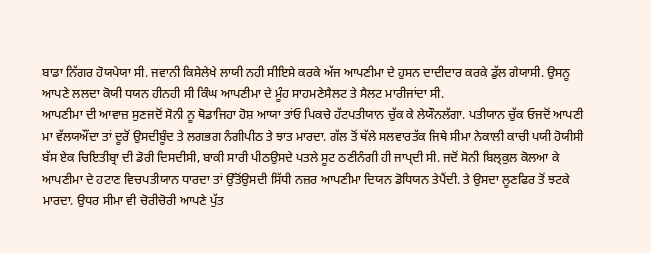ਬਾਡਾ ਨਿੱਗਰ ਹੋਯਪੇਯਾ ਸੀ. ਜਵਾਨੀ ਕਿਸੇਲੇਖੇ ਲਾਯੀ ਨਹੀ ਸੀਇਸੇ ਕਰਕੇ ਅੱਜ ਆਪਣੀਮਾ ਦੇ ਹੁਸਨ ਦਾਦੀਦਾਰ ਕਰਕੇ ਡੁੱਲ ਗੇਯਾਸੀ. ਉਸਨੂ ਆਪਣੇ ਲਲਦਾ ਕੋਯੀ ਧਯਨ ਹੀਨਹੀ ਸੀ ਕਿੰਘ ਆਪਣੀਮਾ ਦੇ ਮੂੰਹ ਸਾਹਮਣੇਸੈਲਟ ਤੇ ਸੈਲਟ ਮਾਰੀਜਾਂਦਾ ਸੀ.
ਆਪਣੀਮਾ ਦੀ ਆਵਾਜ਼ ਸੁਣਜਦੋਂ ਸੋਨੀ ਨੂ ਥੋਡਾਜਿਹਾ ਹੋਸ਼ ਆਯਾ ਤਾਂਓ ਪਿਕਚੇ ਹੱਟਪਤੀਯਾਨ ਚੁੱਕ ਕੇ ਲੇਯੌਨਲੱਗਾ. ਪਤੀਯਾਨ ਚੁੱਕ ਓਜਦੋਂ ਆਪਣੀ ਮਾ ਵੱਲਯਔਂਦਾ ਤਾਂ ਦੂਰੋਂ ਉਸਦੀਬੂੰਦ ਤੇ ਲਗਭਗ ਨੰਗੀਪੀਠ ਤੇ ਝਾਤ ਮਾਰਦਾ. ਗੱਲ ਤੋਂ ਥੱਲੇ ਸਲਵਾਰਤੱਕ ਜਿਥੇ ਸੀਮਾ ਨੇਕਾਲੀ ਕਾਚੀ ਪਯੀ ਹੋਯੀਸੀ ਬੱਸ ਏਕ ਚਿਇਤੀਬ੍ਰਾ ਦੀ ਡੋਰੀ ਦਿਸਦੀਸੀ, ਬਾਕੀ ਸਾਰੀ ਪੀਠਉਸਦੇ ਪਤਲੇ ਸੂਟ ਠਣੀਨੰਗੀ ਹੀ ਜਾਪ੍ਦੀ ਸੀ. ਜਦੋਂ ਸੋਨੀ ਬਿਲ੍ਕੁਲ ਕੋਲਆ ਕੇ ਆਪਣੀਮਾ ਦੇ ਹਟਾਣ ਵਿਚਪਤੀਯਾਨ ਧਾਰਦਾ ਤਾਂ ਉੱਤੋਂਉਸਦੀ ਸਿੱਧੀ ਨਜ਼ਰ ਆਪਣੀਮਾ ਦਿਯਨ ਡੋਧਿਯਨ ਤੇਪੈਂਦੀ. ਤੇ ਉਸਦਾ ਲੂਣਫਿਰ ਤੋਂ ਝਟਕੇ ਮਾਰਦਾ. ਉਧਰ ਸੀਮਾ ਵੀ ਚੋਰੀਚੋਰੀ ਆਪਣੇ ਪੁੱਤ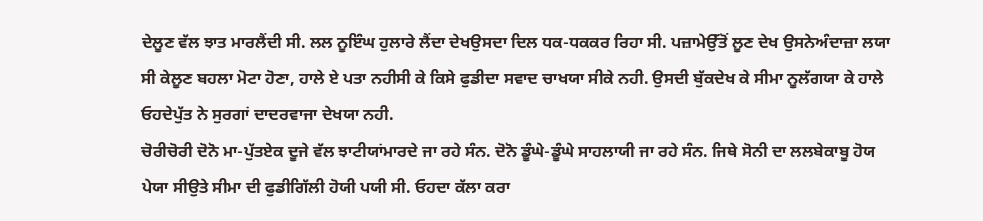ਦੇਲੂਣ ਵੱਲ ਝਾਤ ਮਾਰਲੈਂਦੀ ਸੀ. ਲਲ ਨੂਇੰਘ ਹੁਲਾਰੇ ਲੈਂਦਾ ਦੇਖਉਸਦਾ ਦਿਲ ਧਕ-ਧਕਕਰ ਰਿਹਾ ਸੀ. ਪਜ਼ਾਮੇਉੱਤੋਂ ਲੂਣ ਦੇਖ ਉਸਨੇਅੰਦਾਜ਼ਾ ਲਯਾ ਸੀ ਕੇਲੂਣ ਬਹਲਾ ਮੋਟਾ ਹੋਣਾ, ਹਾਲੇ ਏ ਪਤਾ ਨਹੀਸੀ ਕੇ ਕਿਸੇ ਫੁਡੀਦਾ ਸਵਾਦ ਚਾਖਯਾ ਸੀਕੇ ਨਹੀ. ਉਸਦੀ ਬੁੱਕਦੇਖ ਕੇ ਸੀਮਾ ਨੂਲੱਗਯਾ ਕੇ ਹਾਲੇ ਓਹਦੇਪੁੱਤ ਨੇ ਸੁਰਗਾਂ ਦਾਦਰਵਾਜਾ ਦੇਖਯਾ ਨਹੀ.
ਚੋਰੀਚੋਰੀ ਦੋਨੋ ਮਾ-ਪੁੱਤਏਕ ਦੂਜੇ ਵੱਲ ਝਾਟੀਯਾਂਮਾਰਦੇ ਜਾ ਰਹੇ ਸੰਨ. ਦੋਨੋ ਡੂੰਘੇ-ਡੂੰਘੇ ਸਾਹਲਾਯੀ ਜਾ ਰਹੇ ਸੰਨ. ਜਿਥੇ ਸੋਨੀ ਦਾ ਲਲਬੇਕਾਬੂ ਹੋਯ ਪੇਯਾ ਸੀਉਤੇ ਸੀਮਾ ਦੀ ਫੁਡੀਗਿੱਲੀ ਹੋਯੀ ਪਯੀ ਸੀ. ਓਹਦਾ ਕੱਲਾ ਕਰਾ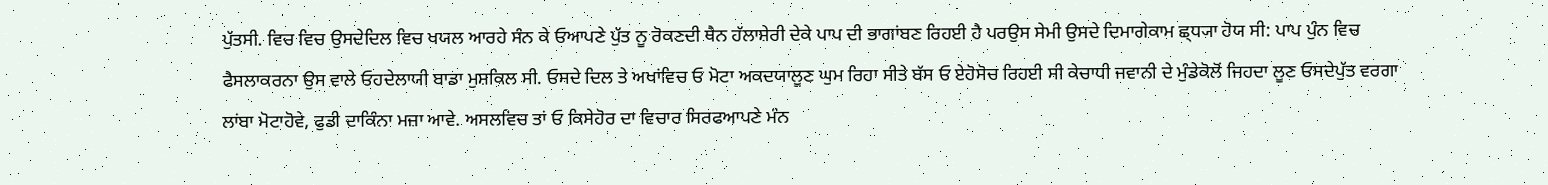ਪੁੱਤਸੀ. ਵਿਚ ਵਿਚ ਉਸਦੇਦਿਲ ਵਿਚ ਖਯਲ ਆਰਹੇ ਸੰਨ ਕੇ ਓਆਪਣੇ ਪੁੱਤ ਨੂ ਰੋਕਣਦੀ ਥੈਨ ਹੱਲਾਸ਼ੇਰੀ ਦੇਕੇ ਪਾਪ ਦੀ ਭਾਗਾਂਬਣ ਰਿਹਈ ਹੈ ਪਰਉਸ ਸੇਮੀ ਉਸਦੇ ਦਿਮਾਗੇਕਾਮ ਛ੍ਧ੍ਯਾ ਹੋਯ ਸੀ: ਪਾਪ ਪੁੰਨ ਵਿਚ ਫੈਸਲਾਕਰਨਾ ਉਸ ਵਾਲੇ ਓਹਦੇਲਾਯੀ ਬਾਡਾ ਮੁਸ਼ਕਿਲ ਸੀ. ਓਸਦੇ ਦਿਲ ਤੇ ਅਖਾਂਵਿਚ ਓ ਮੋਟਾ ਅਕਦਯਾਲੂਣ ਘੁਮ ਰਿਹਾ ਸੀਤੇ ਬੱਸ ਓ ਏਹੋਸੋਚ ਰਿਹਈ ਸੀ ਕੇਚਾਧੀ ਜਵਾਨੀ ਦੇ ਮੁੰਡੇਕੋਲੋਂ ਜਿਹਦਾ ਲੂਣ ਓਸਦੇਪੁੱਤ ਵਰਗਾ ਲਾਂਬਾ ਮੋਟਾਹੋਵੇ, ਫੁਡੀ ਦਾਕਿੰਨਾ ਮਜ਼ਾ ਆਵੇ. ਅਸਲਵਿਚ ਤਾਂ ਓ ਕਿਸੇਹੋਰ ਦਾ ਵਿਚਾਰ ਸਿਰਫਆਪਣੇ ਮੰਨ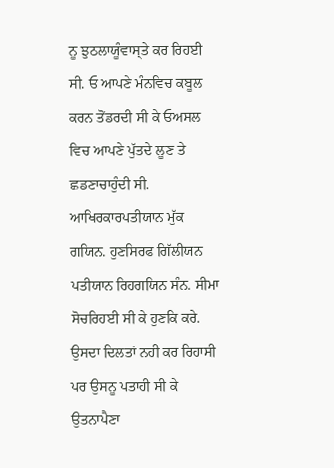ਨੂ ਝੁਠਲਾਯੂੰਵਾਸ੍ਤੇ ਕਰ ਰਿਹਈ ਸੀ. ਓ ਆਪਣੇ ਮੰਨਵਿਚ ਕਬੂਲ ਕਰਨ ਤੋਂਡਰਦੀ ਸੀ ਕੇ ਓਅਸਲ ਵਿਚ ਆਪਣੇ ਪੁੱਤਦੇ ਲੂਣ ਤੇ ਛਡਣਾਚਾਹੁੰਦੀ ਸੀ.
ਆਖਿਰਕਾਰਪਤੀਯਾਨ ਮੁੱਕ ਗਯਿਨ. ਹੁਣਸਿਰਫ ਗਿੱਲੀਯਨ ਪਤੀਯਾਨ ਰਿਹਗਯਿਨ ਸੰਨ. ਸੀਮਾ ਸੋਚਰਿਹਈ ਸੀ ਕੇ ਹੁਣਕਿ ਕਰੇ. ਉਸਦਾ ਦਿਲਤਾਂ ਨਹੀ ਕਰ ਰਿਹਾਸੀ ਪਰ ਉਸਨੂ ਪਤਾਹੀ ਸੀ ਕੇ ਉਤਨਾਪੈਣਾ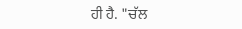ਹੀ ਹੈ. "ਚੱਲ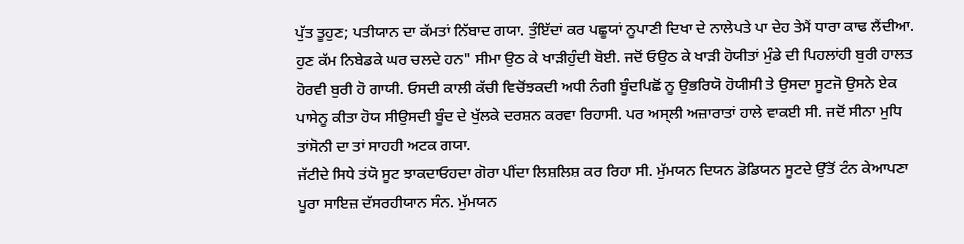ਪੁੱਤ ਤੂਹੁਣ; ਪਤੀਯਾਨ ਦਾ ਕੱਮਤਾਂ ਨਿੱਬਾਦ ਗਯਾ. ਤੁੰਇੱਦਾਂ ਕਰ ਪਛੂਯਾਂ ਨੂਪਾਣੀ ਦਿਖਾ ਦੇ ਨਾਲੇਪਤੇ ਪਾ ਦੇਹ ਤੇਮੈਂ ਧਾਰਾ ਕਾਢ ਲੈਂਦੀਆ. ਹੁਣ ਕੱਮ ਨਿਬੇਡਕੇ ਘਰ ਚਲਦੇ ਹਨ" ਸੀਮਾ ਉਠ ਕੇ ਖਾਡ਼ੀਹੁੰਦੀ ਬੋਈ. ਜਦੋਂ ਓਉਠ ਕੇ ਖਾਡ਼ੀ ਹੋਯੀਤਾਂ ਮੁੰਡੇ ਦੀ ਪਿਹਲਾਂਹੀ ਬੁਰੀ ਹਾਲਤ ਹੋਰਵੀ ਬੁਰੀ ਹੋ ਗਾਯੀ. ਓਸਦੀ ਕਾਲੀ ਕੱਚੀ ਵਿਚੋਂਝਕਦੀ ਅਧੀ ਨੰਗੀ ਬੂੰਦਪਿਛੋਂ ਨੂ ਉਭਰਿਯੋ ਹੋਯੀਸੀ ਤੇ ਉਸਦਾ ਸੂਟਜੋ ਉਸਨੇ ਏਕ ਪਾਸੇਨੂ ਕੀਤਾ ਹੋਯ ਸੀਉਸਦੀ ਬੂੰਦ ਦੇ ਖੁੱਲਕੇ ਦਰਸ਼ਨ ਕਰਵਾ ਰਿਹਾਸੀ. ਪਰ ਅਸ੍ਲੀ ਅਜ਼ਾਰਾਤਾਂ ਹਾਲੇ ਵਾਕਈ ਸੀ. ਜਦੋਂ ਸੀਨਾ ਮੁਧਿ ਤਾਂਸੋਨੀ ਦਾ ਤਾਂ ਸਾਹਹੀ ਅਟਕ ਗਯਾ.
ਜੱਟੀਦੇ ਸਿਧੇ ਤਂਯੋ ਸੂਟ ਝਾਕਦਾਓਹਦਾ ਗੋਰਾ ਪੀਂਦਾ ਲਿਸ਼ਲਿਸ਼ ਕਰ ਰਿਹਾ ਸੀ. ਮੁੱਮਯਨ ਦਿਯਨ ਡੋਡਿਯਨ ਸੂਟਦੇ ਉੱਤੋਂ ਟੰਨ ਕੇਆਪਣਾ ਪੂਰਾ ਸਾਇਜ਼ ਦੱਸਰਹੀਯਾਨ ਸੰਨ. ਮੁੱਮਯਨ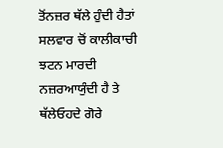ਤੋਂਨਜ਼ਰ ਥੱਲੇ ਹੁੰਦੀ ਹੈਤਾਂ ਸਲਵਾਰ ਚੋਂ ਕਾਲੀਕਾਚੀ ਝਟਨ ਮਾਰਦੀ ਨਜ਼ਰਆਯੁੰਦੀ ਹੈ ਤੇ ਥੱਲੇਓਹਦੇ ਗੋਰੇ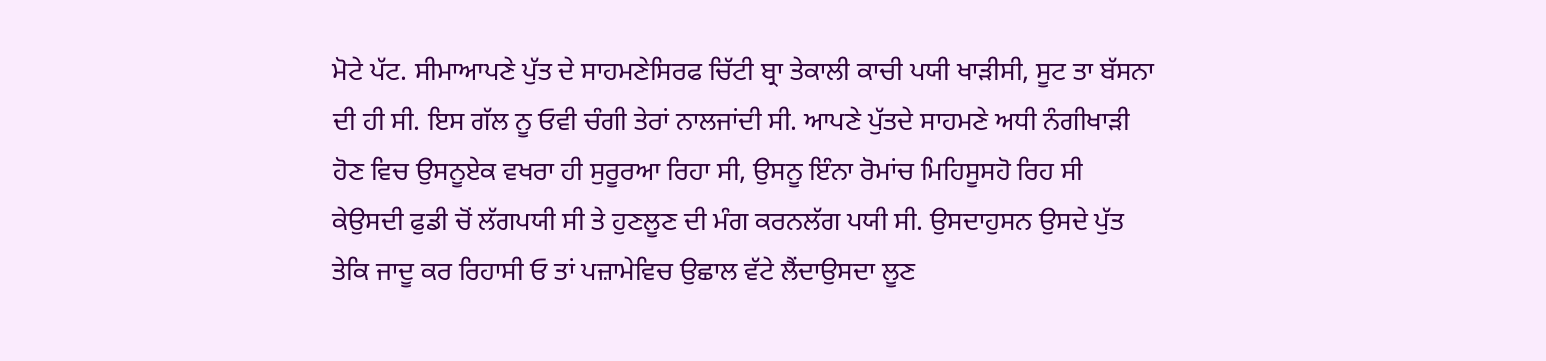ਮੋਟੇ ਪੱਟ. ਸੀਮਾਆਪਣੇ ਪੁੱਤ ਦੇ ਸਾਹਮਣੇਸਿਰਫ ਚਿੱਟੀ ਬ੍ਰਾ ਤੇਕਾਲੀ ਕਾਚੀ ਪਯੀ ਖਾਡ਼ੀਸੀ, ਸੂਟ ਤਾ ਬੱਸਨਾ ਦੀ ਹੀ ਸੀ. ਇਸ ਗੱਲ ਨੂ ਓਵੀ ਚੰਗੀ ਤੇਰਾਂ ਨਾਲਜਾਂਦੀ ਸੀ. ਆਪਣੇ ਪੁੱਤਦੇ ਸਾਹਮਣੇ ਅਧੀ ਨੰਗੀਖਾਡ਼ੀ ਹੋਣ ਵਿਚ ਉਸਨੂਏਕ ਵਖਰਾ ਹੀ ਸੁਰੂਰਆ ਰਿਹਾ ਸੀ, ਉਸਨੂ ਇੰਨਾ ਰੋਮਾਂਚ ਮਿਹਿਸੂਸਹੋ ਰਿਹ ਸੀ ਕੇਉਸਦੀ ਫੁਡੀ ਚੋਂ ਲੱਗਪਯੀ ਸੀ ਤੇ ਹੁਣਲੂਣ ਦੀ ਮੰਗ ਕਰਨਲੱਗ ਪਯੀ ਸੀ. ਉਸਦਾਹੁਸਨ ਉਸਦੇ ਪੁੱਤ ਤੇਕਿ ਜਾਦੂ ਕਰ ਰਿਹਾਸੀ ਓ ਤਾਂ ਪਜ਼ਾਮੇਵਿਚ ਉਛਾਲ ਵੱਟੇ ਲੈਂਦਾਉਸਦਾ ਲੂਣ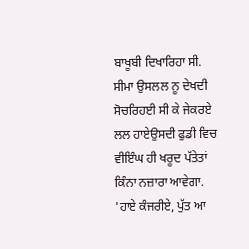ਬਾਖੂਬੀ ਦਿਖਾਰਿਹਾ ਸੀ. ਸੀਮਾ ਉਸਲਲ ਨੂ ਦੇਖਦੀ ਸੋਚਰਿਹਈ ਸੀ ਕੇ ਜੇਕਰਏ ਲਲ ਹਾਏਉਸਦੀ ਫੁਡੀ ਵਿਚ ਵੀਇੰਘ ਹੀ ਖਰੂਦ ਪੱਤੇਤਾਂ ਕਿੰਨਾ ਨਜ਼ਾਰਾ ਆਵੇਗਾ.
'ਹਾਏ ਕੰਜਰੀਏ, ਪੁੱਤ ਆ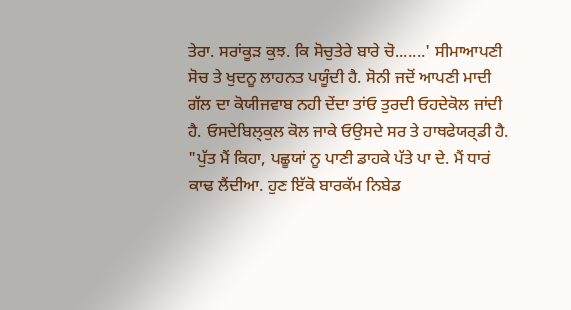ਤੇਰਾ. ਸਰਾਂਕੂੜ ਕੁਝ. ਕਿ ਸੋਚੁਤੇਰੇ ਬਾਰੇ ਚੋ.......' ਸੀਮਾਆਪਣੀ ਸੋਚ ਤੇ ਖੁਦਨੂ ਲਾਹਨਤ ਪਯੂੰਦੀ ਹੈ. ਸੋਨੀ ਜਦੋਂ ਆਪਣੀ ਮਾਦੀ ਗੱਲ ਦਾ ਕੋਯੀਜਵਾਬ ਨਹੀ ਦੇਂਦਾ ਤਾਂਓ ਤੁਰਦੀ ਓਹਦੇਕੋਲ ਜਾਂਦੀ ਹੈ. ਓਸਦੇਬਿਲ੍ਕੁਲ ਕੋਲ ਜਾਕੇ ਓਉਸਦੇ ਸਰ ਤੇ ਹਾਥਫੇਯਰ੍ਡੀ ਹੈ. "ਪੁੱਤ ਮੈਂ ਕਿਹਾ, ਪਛੂਯਾਂ ਨੂ ਪਾਣੀ ਡਾਹਕੇ ਪੱਤੇ ਪਾ ਦੇ. ਮੈਂ ਧਾਰਂ ਕਾਢ ਲੈਂਦੀਆ. ਹੁਣ ਇੱਕੋ ਬਾਰਕੱਮ ਨਿਬੇਡ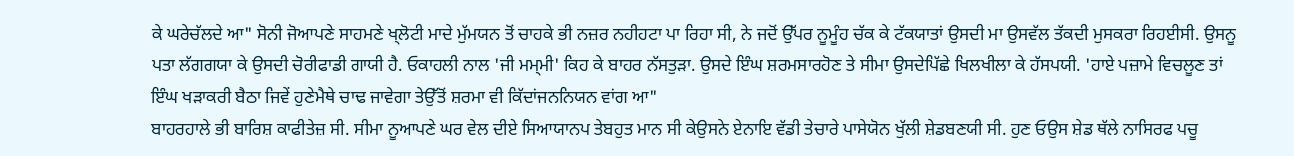ਕੇ ਘਰੇਚੱਲਦੇ ਆ" ਸੋਨੀ ਜੋਆਪਣੇ ਸਾਹਮਣੇ ਖ੍ਲੋਟੀ ਮਾਦੇ ਮੁੱਮਯਨ ਤੋਂ ਚਾਹਕੇ ਭੀ ਨਜ਼ਰ ਨਹੀਹਟਾ ਪਾ ਰਿਹਾ ਸੀ, ਨੇ ਜਦੋਂ ਉੱਪਰ ਨੂਮੂੰਹ ਚੱਕ ਕੇ ਟੱਕਯਾਤਾਂ ਉਸਦੀ ਮਾ ਉਸਵੱਲ ਤੱਕਦੀ ਮੁਸਕਰਾ ਰਿਹਈਸੀ. ਉਸਨੂ ਪਤਾ ਲੱਗਗਯਾ ਕੇ ਉਸਦੀ ਚੋਰੀਫਾਡੀ ਗਾਯੀ ਹੈ. ਓਕਾਹਲੀ ਨਾਲ 'ਜੀ ਮਮ੍ਮੀ' ਕਿਹ ਕੇ ਬਾਹਰ ਨੱਸਤੁੜਾ. ਉਸਦੇ ਇੰਘ ਸ਼ਰਮਸਾਰਹੋਣ ਤੇ ਸੀਮਾ ਉਸਦੇਪਿੱਛੇ ਖਿਲਖੀਲਾ ਕੇ ਹੱਸਪਯੀ. 'ਹਾਏ ਪਜ਼ਾਮੇ ਵਿਚਲੂਣ ਤਾਂ ਇੰਘ ਖਡ਼ਾਕਰੀ ਬੈਠਾ ਜਿਵੇਂ ਹੁਣੇਮੈਥੇ ਚਾਢ ਜਾਵੇਗਾ ਤੇਉੱਤੋਂ ਸ਼ਰਮਾ ਵੀ ਕਿੱਦਾਂਜਨਨਿਯਨ ਵਾਂਗ ਆ"
ਬਾਹਰਹਾਲੇ ਭੀ ਬਾਰਿਸ਼ ਕਾਫੀਤੇਜ਼ ਸੀ. ਸੀਮਾ ਨੂਆਪਣੇ ਘਰ ਵੇਲ ਦੀਏ ਸਿਆਯਾਨਪ ਤੇਬਹੁਤ ਮਾਨ ਸੀ ਕੇਉਸਨੇ ਏਨਾਇ ਵੱਡੀ ਤੇਚਾਰੇ ਪਾਸੇਯੋਨ ਖੁੱਲੀ ਸ਼ੇਡਬਣਯੀ ਸੀ. ਹੁਣ ਓਉਸ ਸ਼ੇਡ ਥੱਲੇ ਨਾਸਿਰਫ ਪਚੂ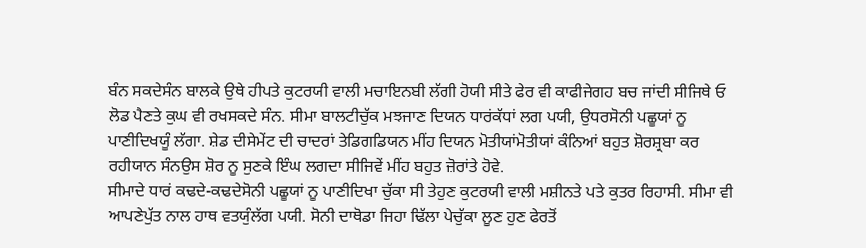ਬੰਨ ਸਕਦੇਸੰਨ ਬਾਲਕੇ ਉਥੇ ਹੀਪਤੇ ਕੁਟਰਯੀ ਵਾਲੀ ਮਚਾਇਨਬੀ ਲੱਗੀ ਹੋਯੀ ਸੀਤੇ ਫੇਰ ਵੀ ਕਾਫੀਜੇਗਹ ਬਚ ਜਾਂਦੀ ਸੀਜਿਥੇ ਓ ਲੋਡ ਪੈਣਤੇ ਕੁਘ ਵੀ ਰਖਸਕਦੇ ਸੰਨ. ਸੀਮਾ ਬਾਲਟੀਚੁੱਕ ਮਝਜਾਣ ਦਿਯਨ ਧਾਰਂਕੱਧਾਂ ਲਗ ਪਯੀ, ਉਧਰਸੋਨੀ ਪਛੂਯਾਂ ਨੂ ਪਾਣੀਦਿਖਯੂੰ ਲੱਗਾ. ਸ਼ੇਡ ਦੀਸੇਮੇਂਟ ਦੀ ਚਾਦਰਾਂ ਤੇਡਿਗਡਿਯਨ ਮੀਂਹ ਦਿਯਨ ਮੋਤੀਯਾਂਮੋਤੀਯਾਂ ਕੰਨਿਆਂ ਬਹੁਤ ਸ਼ੋਰਸ਼੍ਰਬਾ ਕਰ ਰਹੀਯਾਨ ਸੰਨਉਸ ਸ਼ੋਰ ਨੂ ਸੁਣਕੇ ਇੰਘ ਲਗਦਾ ਸੀਜਿਵੇਂ ਮੀਂਹ ਬਹੁਤ ਜ਼ੋਰਾਂਤੇ ਹੋਵੇ.
ਸੀਮਾਦੇ ਧਾਰਂ ਕਢਦੇ-ਕਢਦੇਸੋਨੀ ਪਛੂਯਾਂ ਨੂ ਪਾਣੀਦਿਖਾ ਚੁੱਕਾ ਸੀ ਤੇਹੁਣ ਕੁਟਰਯੀ ਵਾਲੀ ਮਸ਼ੀਨਤੇ ਪਤੇ ਕੁਤਰ ਰਿਹਾਸੀ. ਸੀਮਾ ਵੀ ਆਪਣੇਪੁੱਤ ਨਾਲ ਹਾਥ ਵਤਯੁੰਲੱਗ ਪਯੀ. ਸੋਨੀ ਦਾਥੋਡਾ ਜਿਹਾ ਢਿੱਲਾ ਪੇਚੁੱਕਾ ਲੂਣ ਹੁਣ ਫੇਰਤੋਂ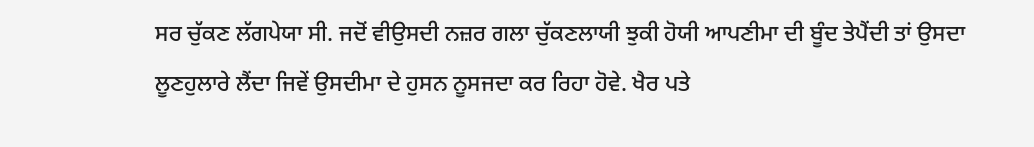ਸਰ ਚੁੱਕਣ ਲੱਗਪੇਯਾ ਸੀ. ਜਦੋਂ ਵੀਉਸਦੀ ਨਜ਼ਰ ਗਲਾ ਚੁੱਕਣਲਾਯੀ ਝੁਕੀ ਹੋਯੀ ਆਪਣੀਮਾ ਦੀ ਬੂੰਦ ਤੇਪੈਂਦੀ ਤਾਂ ਉਸਦਾ ਲੂਣਹੁਲਾਰੇ ਲੈਂਦਾ ਜਿਵੇਂ ਉਸਦੀਮਾ ਦੇ ਹੁਸਨ ਨੂਸਜਦਾ ਕਰ ਰਿਹਾ ਹੋਵੇ. ਖੈਰ ਪਤੇ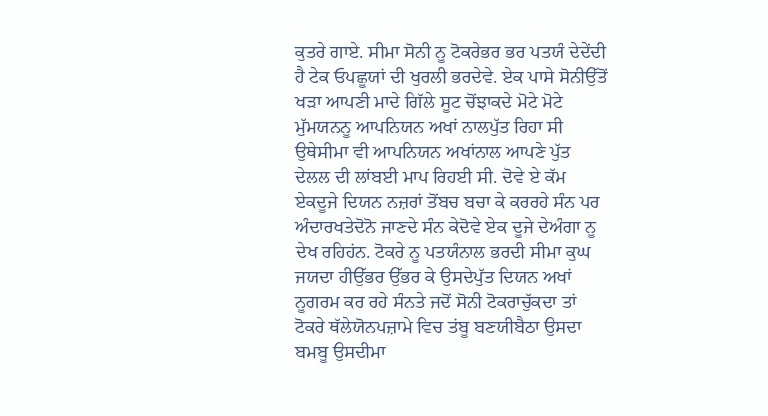ਕੁਤਰੇ ਗਾਏ. ਸੀਮਾ ਸੋਨੀ ਨੂ ਟੋਕਰੇਭਰ ਭਰ ਪਤਯੰ ਦੇਦੇਂਦੀ ਹੈ ਟੇਕ ਓਪਛੂਯਾਂ ਦੀ ਖੁਰਲੀ ਭਰਦੇਵੇ. ਏਕ ਪਾਸੇ ਸੋਨੀਉੱਤੋਂ ਖਡ਼ਾ ਆਪਣੀ ਮਾਦੇ ਗਿੱਲੇ ਸੂਟ ਚੋਂਝਾਕਦੇ ਮੋਟੇ ਮੋਟੇ ਮੁੱਮਯਨਨੂ ਆਪਨਿਯਨ ਅਖਾਂ ਨਾਲਪੁੱਤ ਰਿਹਾ ਸੀ ਉਥੇਸੀਮਾ ਵੀ ਆਪਨਿਯਨ ਅਖਾਂਨਾਲ ਆਪਣੇ ਪੁੱਤ ਦੇਲਲ ਦੀ ਲਾਂਬਈ ਮਾਪ ਰਿਹਈ ਸੀ. ਦੋਵੇ ਏ ਕੱਮ ਏਕਦੂਜੇ ਦਿਯਨ ਨਜ਼ਰਾਂ ਤੋਂਬਚ ਬਚਾ ਕੇ ਕਰਰਹੇ ਸੰਨ ਪਰ ਅੰਦਾਰਖਤੇਦੋਨੋ ਜਾਣਦੇ ਸੰਨ ਕੇਦੋਵੇ ਏਕ ਦੂਜੇ ਦੇਅੰਗਾ ਨੂ ਦੇਖ ਰਹਿਹਂਨ. ਟੋਕਰੇ ਨੂ ਪਤਯੰਨਾਲ ਭਰਦੀ ਸੀਮਾ ਕੁਘ ਜਯਦਾ ਹੀਉੱਭਰ ਉੱਭਰ ਕੇ ਉਸਦੇਪੁੱਤ ਦਿਯਨ ਅਖਾਂ ਨੂਗਰਮ ਕਰ ਰਹੇ ਸੰਨਤੇ ਜਦੋਂ ਸੋਨੀ ਟੋਕਰਾਚੁੱਕਦਾ ਤਾਂ ਟੋਕਰੇ ਥੱਲੇਯੋਨਪਜ਼ਾਮੇ ਵਿਚ ਤਂਬੂ ਬਣਯੀਬੈਠਾ ਉਸਦਾ ਬਮਬੂ ਉਸਦੀਮਾ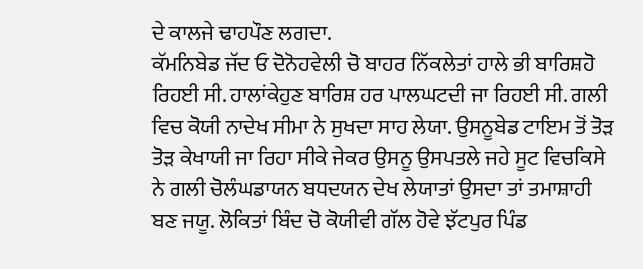ਦੇ ਕਾਲਜੇ ਢਾਹਪੌਣ ਲਗਦਾ.
ਕੱਮਨਿਬੇਡ ਜੱਦ ਓ ਦੋਨੋਹਵੇਲੀ ਚੋ ਬਾਹਰ ਨਿੱਕਲੇਤਾਂ ਹਾਲੇ ਭੀ ਬਾਰਿਸ਼ਹੋ ਰਿਹਈ ਸੀ. ਹਾਲਾਂਕੇਹੁਣ ਬਾਰਿਸ਼ ਹਰ ਪਾਲਘਟਦੀ ਜਾ ਰਿਹਈ ਸੀ. ਗਲੀ ਵਿਚ ਕੋਯੀ ਨਾਦੇਖ ਸੀਮਾ ਨੇ ਸੁਖਦਾ ਸਾਹ ਲੇਯਾ. ਉਸਨੂਬੇਡ ਟਾਇਮ ਤੋਂ ਤੋਡ਼ ਤੋਡ਼ ਕੇਖਾਯੀ ਜਾ ਰਿਹਾ ਸੀਕੇ ਜੇਕਰ ਉਸਨੂ ਉਸਪਤਲੇ ਜਹੇ ਸੂਟ ਵਿਚਕਿਸੇ ਨੇ ਗਲੀ ਚੋਲੰਘਡਾਯਨ ਬਧਦਯਨ ਦੇਖ ਲੇਯਾਤਾਂ ਉਸਦਾ ਤਾਂ ਤਮਾਸ਼ਾਹੀ ਬਣ ਜਯੂ. ਲੋਕਿਤਾਂ ਬਿੰਦ ਚੋ ਕੋਯੀਵੀ ਗੱਲ ਹੋਵੇ ਝੱਟਪੁਰ ਪਿੰਡ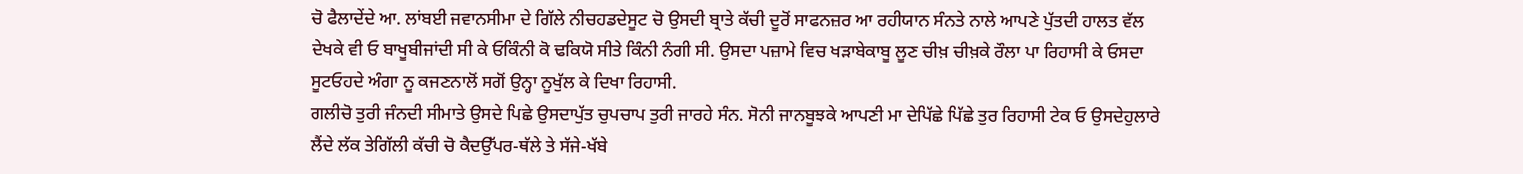ਚੋ ਫੈਲਾਦੇਂਦੇ ਆ. ਲਾਂਬਈ ਜਵਾਨਸੀਮਾ ਦੇ ਗਿੱਲੇ ਨੀਚਹਡਦੇਸੂਟ ਚੋ ਉਸਦੀ ਬ੍ਰਾਤੇ ਕੱਚੀ ਦੂਰੋਂ ਸਾਫਨਜ਼ਰ ਆ ਰਹੀਯਾਨ ਸੰਨਤੇ ਨਾਲੇ ਆਪਣੇ ਪੁੱਤਦੀ ਹਾਲਤ ਵੱਲ ਦੇਖਕੇ ਵੀ ਓ ਬਾਖੂਬੀਜਾਂਦੀ ਸੀ ਕੇ ਓਕਿੰਨੀ ਕੋ ਢਕਿਯੋ ਸੀਤੇ ਕਿੰਨੀ ਨੰਗੀ ਸੀ. ਉਸਦਾ ਪਜ਼ਾਮੇ ਵਿਚ ਖਡ਼ਾਬੇਕਾਬੂ ਲੂਣ ਚੀਖ਼ ਚੀਖ਼ਕੇ ਰੌਲਾ ਪਾ ਰਿਹਾਸੀ ਕੇ ਓਸਦਾ ਸੂਟਓਹਦੇ ਅੰਗਾ ਨੂ ਕਜਣਨਾਲੋਂ ਸਗੋਂ ਉਨ੍ਹਾ ਨੂਖੁੱਲ ਕੇ ਦਿਖਾ ਰਿਹਾਸੀ.
ਗਲੀਚੋ ਤੁਰੀ ਜੰਨਦੀ ਸੀਮਾਤੇ ਉਸਦੇ ਪਿਛੇ ਉਸਦਾਪੁੱਤ ਚੁਪਚਾਪ ਤੁਰੀ ਜਾਰਹੇ ਸੰਨ. ਸੋਨੀ ਜਾਨਬੂਝਕੇ ਆਪਣੀ ਮਾ ਦੇਪਿੱਛੇ ਪਿੱਛੇ ਤੁਰ ਰਿਹਾਸੀ ਟੇਕ ਓ ਉਸਦੇਹੁਲਾਰੇ ਲੈਂਦੇ ਲੱਕ ਤੇਗਿੱਲੀ ਕੱਚੀ ਚੋ ਕੈਦਉੱਪਰ-ਥੱਲੇ ਤੇ ਸੱਜੇ-ਖੱਬੇ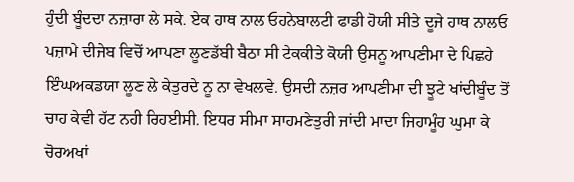ਹੁੰਦੀ ਬੂੰਦਦਾ ਨਜ਼ਾਰਾ ਲੇ ਸਕੇ. ਏਕ ਹਾਥ ਨਾਲ ਓਹਨੇਬਾਲਟੀ ਫਾਡੀ ਹੋਯੀ ਸੀਤੇ ਦੂਜੇ ਹਾਥ ਨਾਲਓ ਪਜ਼ਾਮੇ ਦੀਜੇਬ ਵਿਚੋਂ ਆਪਣਾ ਲੂਣਡੱਬੀ ਬੈਠਾ ਸੀ ਟੇਕਕੀਤੇ ਕੋਯੀ ਉਸਨੂ ਆਪਣੀਮਾ ਦੇ ਪਿਛਹੇ ਇੰਘਅਕਡਯਾ ਲੂਣ ਲੇ ਕੇਤੁਰਦੇ ਨੂ ਨਾ ਵੇਖਲਵੇ. ਉਸਦੀ ਨਜ਼ਰ ਆਪਣੀਮਾ ਦੀ ਝੂਟੇ ਖਾਂਦੀਬੂੰਦ ਤੋਂ ਚਾਹ ਕੇਵੀ ਹੱਟ ਨਹੀ ਰਿਹਈਸੀ. ਇਧਰ ਸੀਮਾ ਸਾਹਮਣੇਤੁਰੀ ਜਾਂਦੀ ਮਾਦਾ ਜਿਹਾਮੂੰਹ ਘੁਮਾ ਕੇ ਚੋਰਅਖਾਂ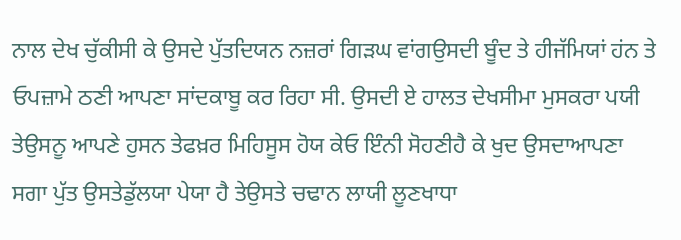ਨਾਲ ਦੇਖ ਚੁੱਕੀਸੀ ਕੇ ਉਸਦੇ ਪੁੱਤਦਿਯਨ ਨਜ਼ਰਾਂ ਗਿੜਘ ਵਾਂਗਉਸਦੀ ਬੂੰਦ ਤੇ ਹੀਜੱਮਿਯਾਂ ਹਂਨ ਤੇ ਓਪਜ਼ਾਮੇ ਠਣੀ ਆਪਣਾ ਸਾਂਦਕਾਬੂ ਕਰ ਰਿਹਾ ਸੀ. ਉਸਦੀ ਏ ਹਾਲਤ ਦੇਖਸੀਮਾ ਮੁਸਕਰਾ ਪਯੀ ਤੇਉਸਨੂ ਆਪਣੇ ਹੁਸਨ ਤੇਫਖ਼ਰ ਮਿਹਿਸੂਸ ਹੋਯ ਕੇਓ ਇੰਨੀ ਸੋਹਣੀਹੈ ਕੇ ਖੁਦ ਉਸਦਾਆਪਣਾ ਸਗਾ ਪੁੱਤ ਉਸਤੇਡੁੱਲਯਾ ਪੇਯਾ ਹੈ ਤੇਉਸਤੇ ਚਢਾਨ ਲਾਯੀ ਲੂਣਖਾਧਾ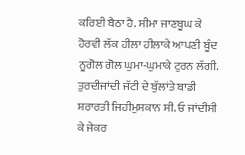ਕਰਿਈ ਬੈਠਾ ਹੈ. ਸੀਮਾ ਜਾਣਬੂਘ ਕੇ ਹੋਰਵੀ ਲੱਕ ਹੀਲਾ ਹੀਲਾਕੇ ਆਪਣੀ ਬੂੰਦ ਨੂਗੋਲ ਗੋਲ ਘੁਮਾ-ਘੁਮਾਕੇ ਟੁਰਨ ਲੱਗੀ. ਤੁਰਦੀਜਾਂਦੀ ਜੱਟੀ ਦੇ ਬੁੱਲਾਂਤੇ ਬਾਡੀ ਸ਼ਰਾਰਤੀ ਜਿਹੀਮੁਸਕਾਨ ਸੀ. ਓ ਜਾਂਦੀਸੀ ਕੇ ਜੇਕਰ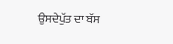ਉਸਦੇਪੁੱਤ ਦਾ ਬੱਸ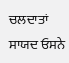ਚਲਦਾਤਾਂ ਸਾਯਦ ਓਸਨੇ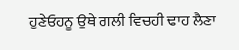ਹੁਣੇਓਹਨੂ ਉਥੇ ਗਲੀ ਵਿਚਹੀ ਢਾਹ ਲੈਣਾ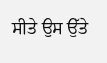ਸੀਤੇ ਉਸ ਉੱਤੇ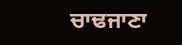ਚਾਢਜਾਣਾ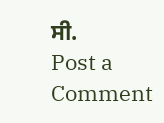ਸੀ.
Post a Comment